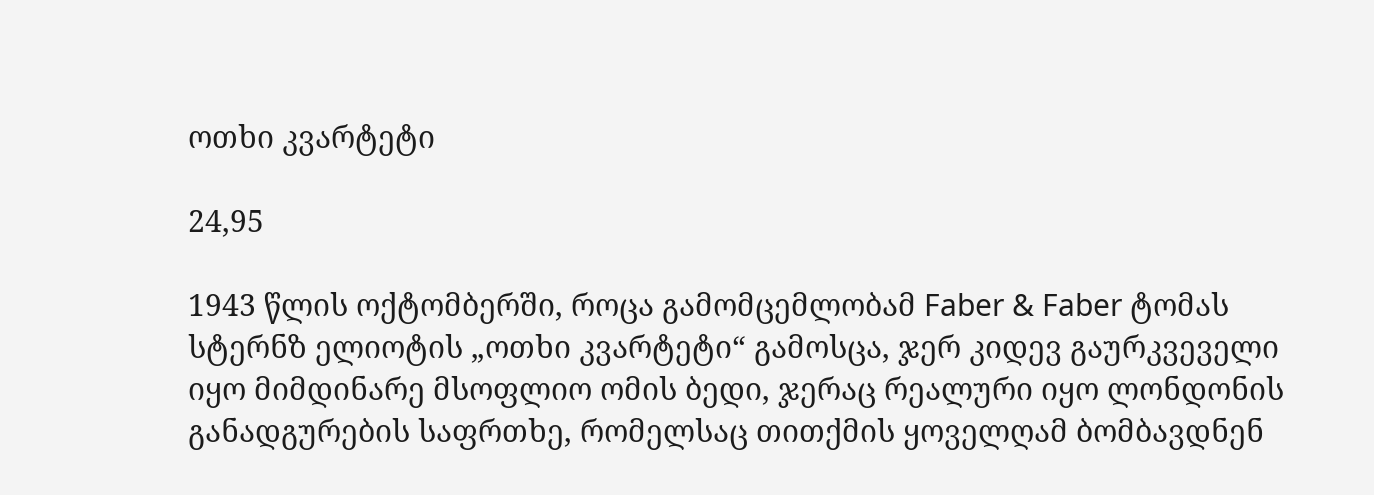ოთხი კვარტეტი

24,95

1943 წლის ოქტომბერში, როცა გამომცემლობამ Faber & Faber ტომას სტერნზ ელიოტის „ოთხი კვარტეტი“ გამოსცა, ჯერ კიდევ გაურკვეველი იყო მიმდინარე მსოფლიო ომის ბედი, ჯერაც რეალური იყო ლონდონის განადგურების საფრთხე, რომელსაც თითქმის ყოველღამ ბომბავდნენ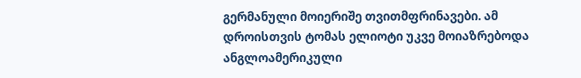გერმანული მოიერიშე თვითმფრინავები. ამ დროისთვის ტომას ელიოტი უკვე მოიაზრებოდა ანგლოამერიკული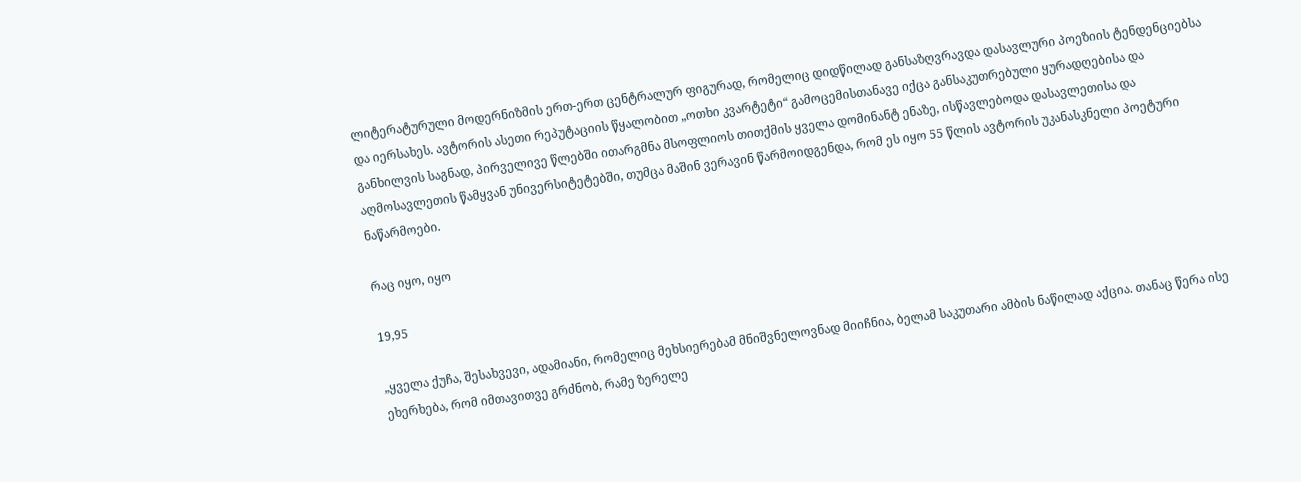ლიტერატურული მოდერნიზმის ერთ-ერთ ცენტრალურ ფიგურად, რომელიც დიდწილად განსაზღვრავდა დასავლური პოეზიის ტენდენციებსა და იერსახეს. ავტორის ასეთი რეპუტაციის წყალობით „ოთხი კვარტეტი“ გამოცემისთანავე იქცა განსაკუთრებული ყურადღებისა და განხილვის საგნად, პირველივე წლებში ითარგმნა მსოფლიოს თითქმის ყველა დომინანტ ენაზე, ისწავლებოდა დასავლეთისა და აღმოსავლეთის წამყვან უნივერსიტეტებში, თუმცა მაშინ ვერავინ წარმოიდგენდა, რომ ეს იყო 55 წლის ავტორის უკანასკნელი პოეტური ნაწარმოები.

რაც იყო, იყო

19,95

„ყველა ქუჩა, შესახვევი, ადამიანი, რომელიც მეხსიერებამ მნიშვნელოვნად მიიჩნია, ბელამ საკუთარი ამბის ნაწილად აქცია. თანაც წერა ისე ეხერხება, რომ იმთავითვე გრძნობ, რამე ზერელე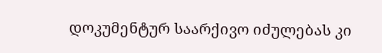დოკუმენტურ საარქივო იძულებას კი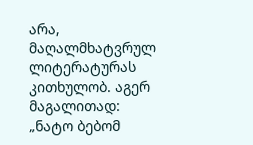არა, მაღალმხატვრულ ლიტერატურას კითხულობ. აგერ მაგალითად: „ნატო ბებომ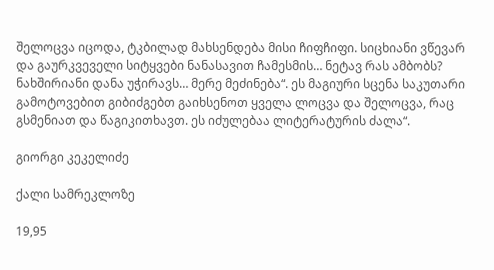შელოცვა იცოდა, ტკბილად მახსენდება მისი ჩიფჩიფი. სიცხიანი ვწევარ
და გაურკვეველი სიტყვები ნანასავით ჩამესმის… ნეტავ რას ამბობს? ნახშირიანი დანა უჭირავს… მერე მეძინება“. ეს მაგიური სცენა საკუთარი გამოტოვებით გიბიძგებთ გაიხსენოთ ყველა ლოცვა და შელოცვა, რაც გსმენიათ და წაგიკითხავთ. ეს იძულებაა ლიტერატურის ძალა“.

გიორგი კეკელიძე

ქალი სამრეკლოზე

19,95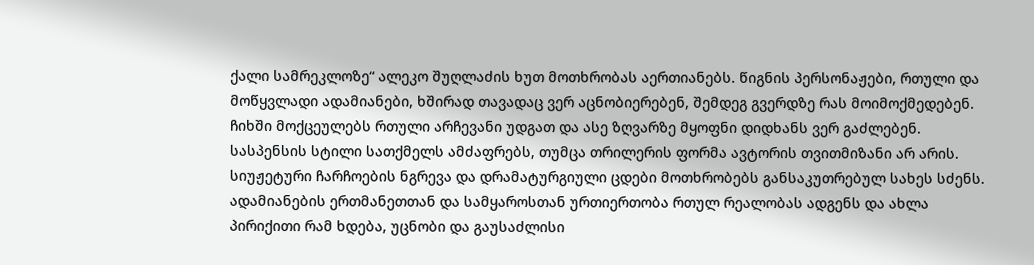ქალი სამრეკლოზე“ ალეკო შუღლაძის ხუთ მოთხრობას აერთიანებს. წიგნის პერსონაჟები, რთული და მოწყვლადი ადამიანები, ხშირად თავადაც ვერ აცნობიერებენ, შემდეგ გვერდზე რას მოიმოქმედებენ. ჩიხში მოქცეულებს რთული არჩევანი უდგათ და ასე ზღვარზე მყოფნი დიდხანს ვერ გაძლებენ. სასპენსის სტილი სათქმელს ამძაფრებს, თუმცა თრილერის ფორმა ავტორის თვითმიზანი არ არის.
სიუჟეტური ჩარჩოების ნგრევა და დრამატურგიული ცდები მოთხრობებს განსაკუთრებულ სახეს სძენს. ადამიანების ერთმანეთთან და სამყაროსთან ურთიერთობა რთულ რეალობას ადგენს და ახლა პირიქითი რამ ხდება, უცნობი და გაუსაძლისი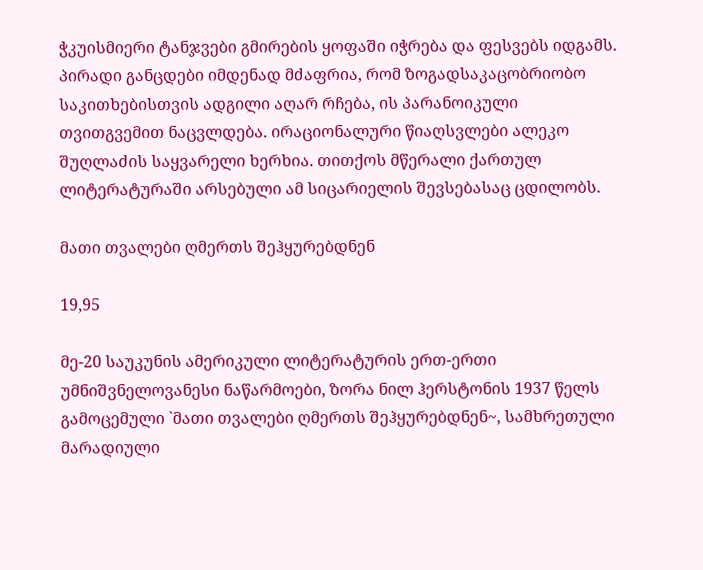ჭკუისმიერი ტანჯვები გმირების ყოფაში იჭრება და ფესვებს იდგამს. პირადი განცდები იმდენად მძაფრია, რომ ზოგადსაკაცობრიობო საკითხებისთვის ადგილი აღარ რჩება, ის პარანოიკული თვითგვემით ნაცვლდება. ირაციონალური წიაღსვლები ალეკო შუღლაძის საყვარელი ხერხია. თითქოს მწერალი ქართულ ლიტერატურაში არსებული ამ სიცარიელის შევსებასაც ცდილობს.

მათი თვალები ღმერთს შეჰყურებდნენ

19,95

მე-20 საუკუნის ამერიკული ლიტერატურის ერთ-ერთი უმნიშვნელოვანესი ნაწარმოები, ზორა ნილ ჰერსტონის 1937 წელს გამოცემული `მათი თვალები ღმერთს შეჰყურებდნენ~, სამხრეთული მარადიული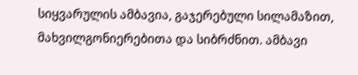სიყვარულის ამბავია, გაჯერებული სილამაზით, მახვილგონიერებითა და სიბრძნით. ამბავი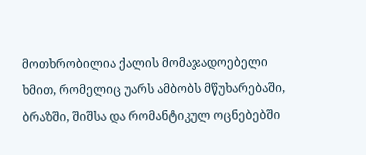მოთხრობილია ქალის მომაჯადოებელი ხმით, რომელიც უარს ამბობს მწუხარებაში, ბრაზში, შიშსა და რომანტიკულ ოცნებებში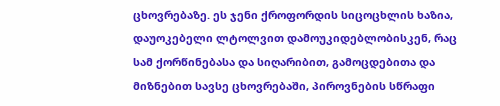ცხოვრებაზე. ეს ჯენი ქროფორდის სიცოცხლის ხაზია, დაუოკებელი ლტოლვით დამოუკიდებლობისკენ, რაც სამ ქორწინებასა და სიღარიბით, გამოცდებითა და მიზნებით სავსე ცხოვრებაში, პიროვნების სწრაფი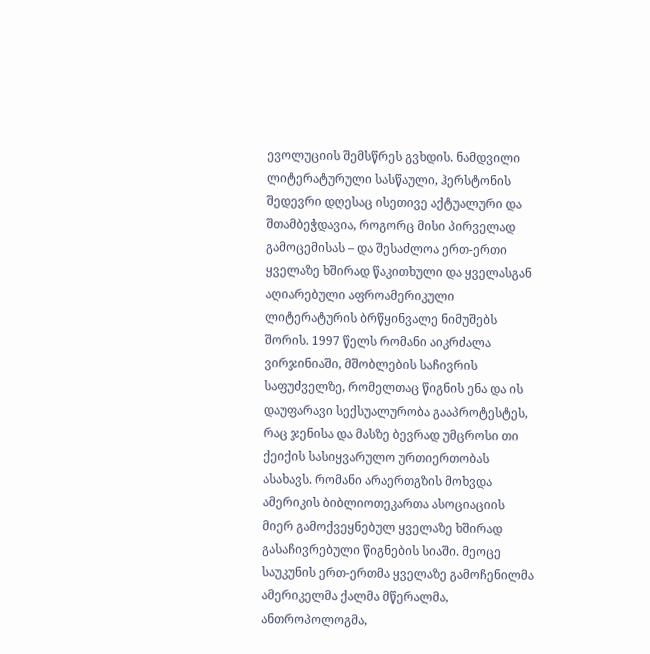ევოლუციის შემსწრეს გვხდის. ნამდვილი ლიტერატურული სასწაული, ჰერსტონის შედევრი დღესაც ისეთივე აქტუალური და შთამბეჭდავია, როგორც მისი პირველად გამოცემისას – და შესაძლოა ერთ-ერთი ყველაზე ხშირად წაკითხული და ყველასგან აღიარებული აფროამერიკული ლიტერატურის ბრწყინვალე ნიმუშებს შორის. 1997 წელს რომანი აიკრძალა ვირჯინიაში, მშობლების საჩივრის საფუძველზე, რომელთაც წიგნის ენა და ის დაუფარავი სექსუალურობა გააპროტესტეს, რაც ჯენისა და მასზე ბევრად უმცროსი თი ქეიქის სასიყვარულო ურთიერთობას ასახავს. რომანი არაერთგზის მოხვდა ამერიკის ბიბლიოთეკართა ასოციაციის მიერ გამოქვეყნებულ ყველაზე ხშირად გასაჩივრებული წიგნების სიაში. მეოცე საუკუნის ერთ-ერთმა ყველაზე გამოჩენილმა ამერიკელმა ქალმა მწერალმა, ანთროპოლოგმა,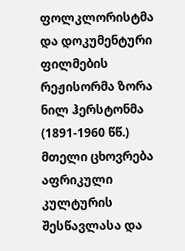ფოლკლორისტმა და დოკუმენტური ფილმების რეჟისორმა ზორა ნილ ჰერსტონმა (1891-1960 წწ.) მთელი ცხოვრება აფრიკული კულტურის შესწავლასა და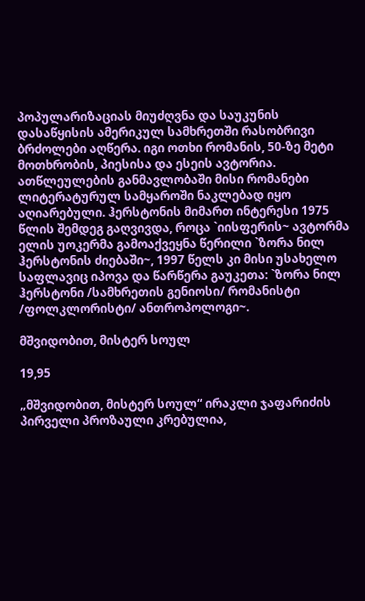პოპულარიზაციას მიუძღვნა და საუკუნის დასაწყისის ამერიკულ სამხრეთში რასობრივი ბრძოლები აღწერა. იგი ოთხი რომანის, 50-ზე მეტი მოთხრობის, პიესისა და ესეის ავტორია. ათწლეულების განმავლობაში მისი რომანები ლიტერატურულ სამყაროში ნაკლებად იყო აღიარებული. ჰერსტონის მიმართ ინტერესი 1975 წლის შემდეგ გაღვივდა, როცა `იისფერის~ ავტორმა ელის უოკერმა გამოაქვეყნა წერილი `ზორა ნილ ჰერსტონის ძიებაში~, 1997 წელს კი მისი უსახელო საფლავიც იპოვა და წარწერა გაუკეთა: `ზორა ნილ ჰერსტონი /სამხრეთის გენიოსი/ რომანისტი /ფოლკლორისტი/ ანთროპოლოგი~.

მშვიდობით, მისტერ სოულ

19,95

„მშვიდობით, მისტერ სოულ“ ირაკლი ჯაფარიძის პირველი პროზაული კრებულია,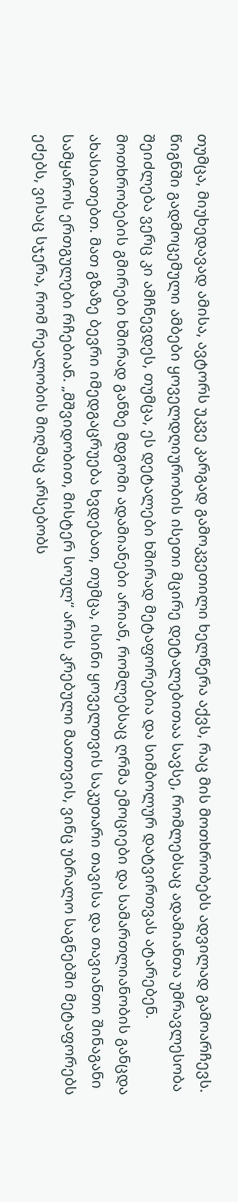თუმცა, მიუხედავად ამისა, ავტორს უკვე კარგად გამოკვეთილი ხელწერა აქვს, რაც მის მოთხრობებს ადვილად გამოარჩევს. წიგნში გადმოცემული ამბები ყოველდღიურობის ისეთი მცირე დეტალებითაა სავსე, რომლებსაც ადამიანთა უმრავლესობა შეიძლება ვერც კი ამჩნევდეს, თუმცა, ეს დეტალები ხშირად მეტაფორებია და სიმბოლურ დატვირთვას ატარებენ. მოთხრობების გმირები ხშირად განზე მდგომი ადამიანები არიან, რომლებსაც ღრმა ემოციები და სამართლიანობის განცდა ახასიათებთ. მათ გზაზე ბევრი იმედგაცრუება ხვდებათ, თუმცა, ისინი ყოველთვის საკუთარი თავისა და თავიანთი შინაგანი სამყაროს ერთგულები რჩებიან. „მშვიდობით, მისტერ სოულ“ არის კრებული მათთვის, ვინც უბრალო საგნებში მეტაფორებს ეძებს, ვისაც სჯერა, რომ რეალობის მიღმაც არსებობს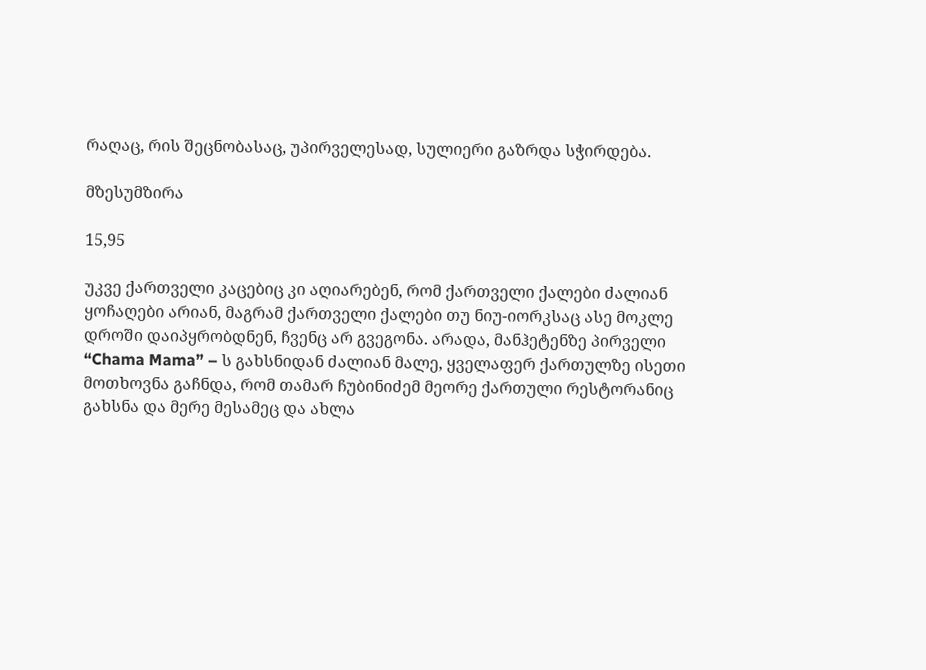რაღაც, რის შეცნობასაც, უპირველესად, სულიერი გაზრდა სჭირდება.

მზესუმზირა

15,95

უკვე ქართველი კაცებიც კი აღიარებენ, რომ ქართველი ქალები ძალიან ყოჩაღები არიან, მაგრამ ქართველი ქალები თუ ნიუ-იორკსაც ასე მოკლე დროში დაიპყრობდნენ, ჩვენც არ გვეგონა. არადა, მანჰეტენზე პირველი “Chama Mama” – ს გახსნიდან ძალიან მალე, ყველაფერ ქართულზე ისეთი მოთხოვნა გაჩნდა, რომ თამარ ჩუბინიძემ მეორე ქართული რესტორანიც გახსნა და მერე მესამეც და ახლა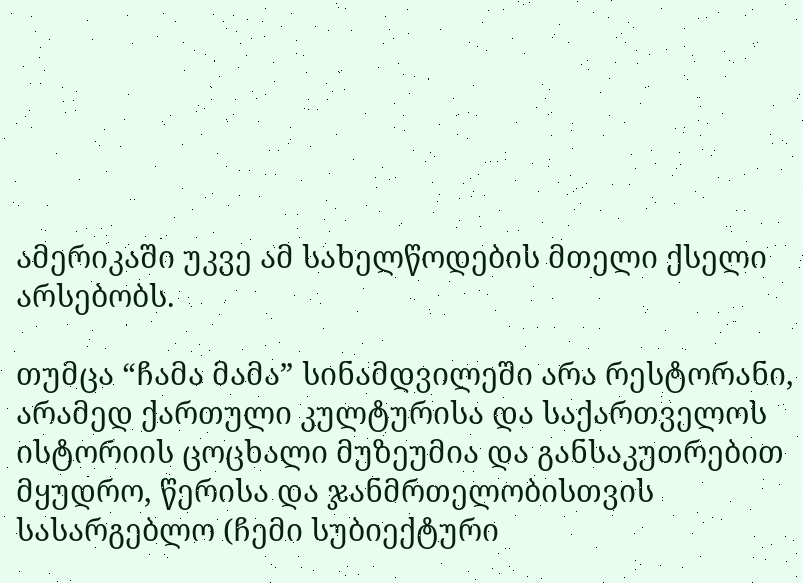ამერიკაში უკვე ამ სახელწოდების მთელი ქსელი არსებობს.

თუმცა “ჩამა მამა” სინამდვილეში არა რესტორანი, არამედ ქართული კულტურისა და საქართველოს ისტორიის ცოცხალი მუზეუმია და განსაკუთრებით მყუდრო, წერისა და ჯანმრთელობისთვის სასარგებლო (ჩემი სუბიექტური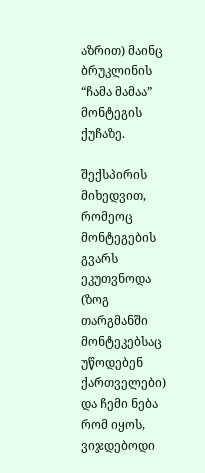აზრით) მაინც ბრუკლინის “ჩამა მამაა” მონტეგის ქუჩაზე.

შექსპირის მიხედვით, რომეოც მონტეგების გვარს ეკუთვნოდა (ზოგ თარგმანში მონტეკებსაც უწოდებენ ქართველები) და ჩემი ნება რომ იყოს, ვიჯდებოდი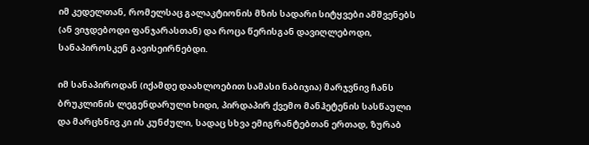იმ კედელთან, რომელსაც გალაკტიონის მზის სადარი სიტყვები ამშვენებს (ან ვიჯდებოდი ფანჯარასთან) და როცა წერისგან დავიღლებოდი, სანაპიროსკენ გავისეირნებდი.

იმ სანაპიროდან (იქამდე დაახლოებით სამასი ნაბიჯია) მარჯვნივ ჩანს ბრუკლინის ლეგენდარული ხიდი, პირდაპირ ქვემო მანჰეტენის სასწაული და მარცხნივ კი ის კუნძული, სადაც სხვა ემიგრანტებთან ერთად, ზურაბ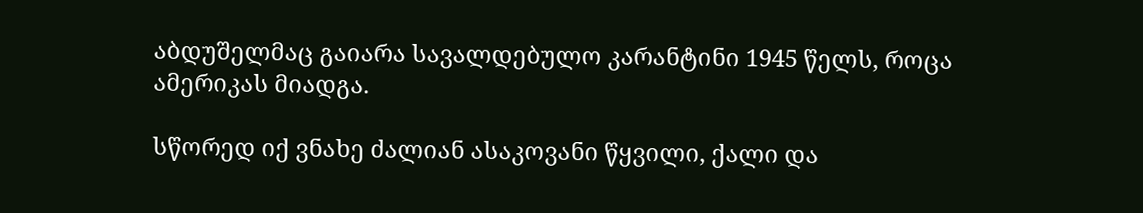აბდუშელმაც გაიარა სავალდებულო კარანტინი 1945 წელს, როცა ამერიკას მიადგა.

სწორედ იქ ვნახე ძალიან ასაკოვანი წყვილი, ქალი და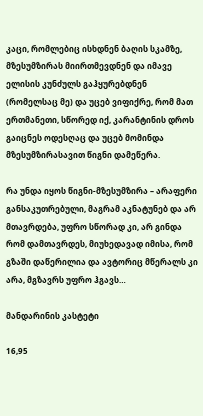კაცი, რომლებიც ისხდნენ ბაღის სკამზე, მზესუმზირას მიირთმევდნენ და იმავე ელისის კუნძულს გაჰყურებდნენ (რომელსაც მე) და უცებ ვიფიქრე, რომ მათ ერთმანეთი, სწორედ იქ, კარანტინის დროს გაიცნეს ოდესღაც და უცებ მომინდა მზესუმზირასავით წიგნი დამეწერა.

რა უნდა იყოს წიგნი-მზესუმზირა – არაფერი განსაკუთრებული, მაგრამ აკნატუნებ და არ მთავრდება, უფრო სწორად კი, არ გინდა რომ დამთავრდეს, მიუხედავად იმისა, რომ გზაში დაწერილია და ავტორიც მწერალს კი არა, მგზავრს უფრო ჰგავს…

მანდარინის კასტეტი

16,95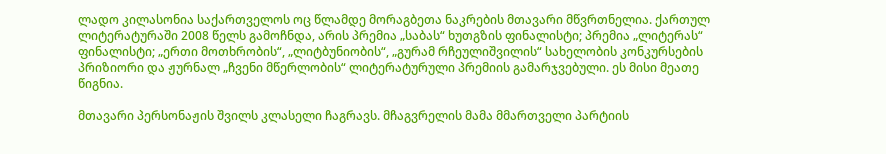ლადო კილასონია საქართველოს ოც წლამდე მორაგბეთა ნაკრების მთავარი მწვრთნელია. ქართულ ლიტერატურაში 2008 წელს გამოჩნდა, არის პრემია „საბას“ ხუთგზის ფინალისტი; პრემია „ლიტერას“ ფინალისტი; „ერთი მოთხრობის“, „ლიტბუნიობის“, „გურამ რჩეულიშვილის“ სახელობის კონკურსების პრიზიორი და ჟურნალ „ჩვენი მწერლობის“ ლიტერატურული პრემიის გამარჯვებული. ეს მისი მეათე წიგნია.

მთავარი პერსონაჟის შვილს კლასელი ჩაგრავს. მჩაგვრელის მამა მმართველი პარტიის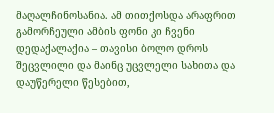მაღალჩინოსანია. ამ თითქოსდა არაფრით გამორჩეული ამბის ფონი კი ჩვენი დედაქალაქია – თავისი ბოლო დროს შეცვლილი და მაინც უცვლელი სახითა და დაუწერელი წესებით,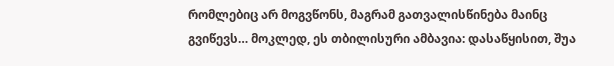რომლებიც არ მოგვწონს, მაგრამ გათვალისწინება მაინც გვიწევს… მოკლედ, ეს თბილისური ამბავია: დასაწყისით, შუა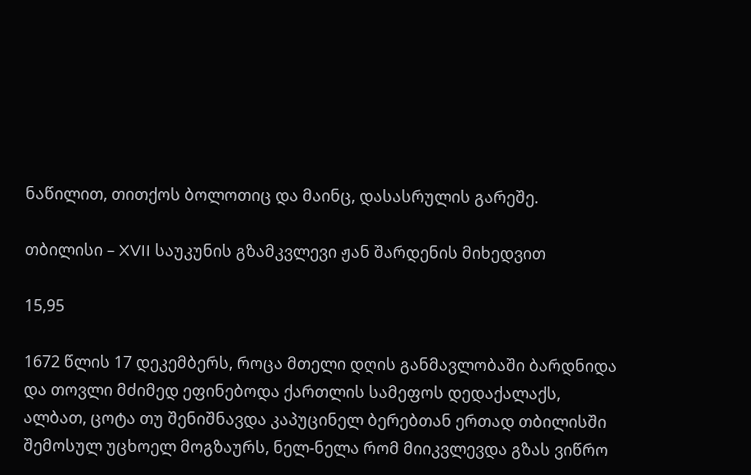ნაწილით, თითქოს ბოლოთიც და მაინც, დასასრულის გარეშე.

თბილისი – XVII საუკუნის გზამკვლევი ჟან შარდენის მიხედვით

15,95

1672 წლის 17 დეკემბერს, როცა მთელი დღის განმავლობაში ბარდნიდა და თოვლი მძიმედ ეფინებოდა ქართლის სამეფოს დედაქალაქს, ალბათ, ცოტა თუ შენიშნავდა კაპუცინელ ბერებთან ერთად თბილისში შემოსულ უცხოელ მოგზაურს, ნელ-ნელა რომ მიიკვლევდა გზას ვიწრო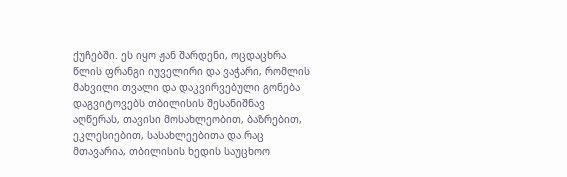ქუჩებში. ეს იყო ჟან შარდენი, ოცდაცხრა წლის ფრანგი იუველირი და ვაჭარი, რომლის მახვილი თვალი და დაკვირვებული გონება დაგვიტოვებს თბილისის შესანიშნავ აღწერას, თავისი მოსახლეობით, ბაზრებით, ეკლესიებით, სასახლეებითა და რაც მთავარია, თბილისის ხედის საუცხოო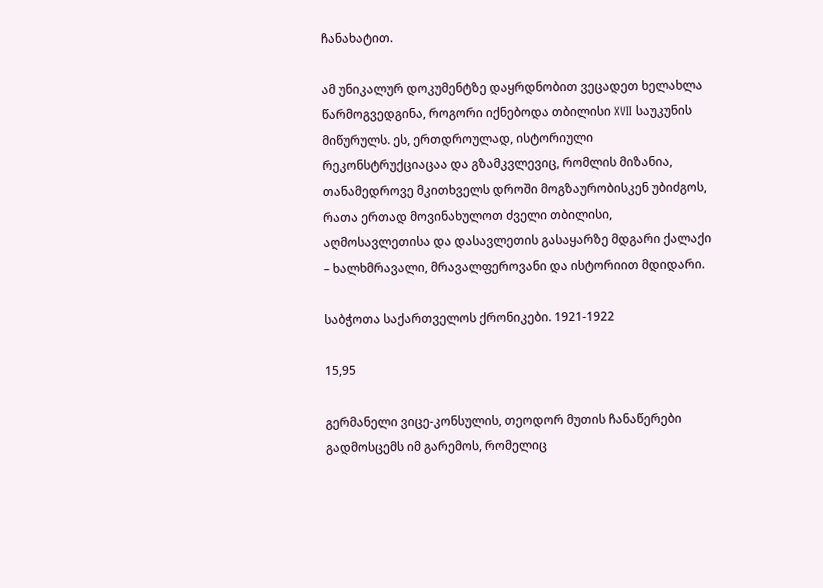ჩანახატით.

ამ უნიკალურ დოკუმენტზე დაყრდნობით ვეცადეთ ხელახლა წარმოგვედგინა, როგორი იქნებოდა თბილისი XVII საუკუნის მიწურულს. ეს, ერთდროულად, ისტორიული რეკონსტრუქციაცაა და გზამკვლევიც, რომლის მიზანია, თანამედროვე მკითხველს დროში მოგზაურობისკენ უბიძგოს, რათა ერთად მოვინახულოთ ძველი თბილისი, აღმოსავლეთისა და დასავლეთის გასაყარზე მდგარი ქალაქი – ხალხმრავალი, მრავალფეროვანი და ისტორიით მდიდარი.

საბჭოთა საქართველოს ქრონიკები. 1921-1922

15,95

გერმანელი ვიცე-კონსულის, თეოდორ მუთის ჩანაწერები გადმოსცემს იმ გარემოს, რომელიც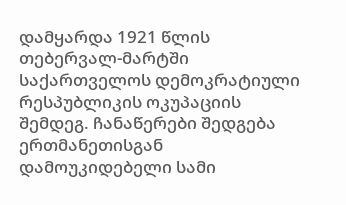დამყარდა 1921 წლის თებერვალ-მარტში საქართველოს დემოკრატიული რესპუბლიკის ოკუპაციის შემდეგ. ჩანაწერები შედგება ერთმანეთისგან დამოუკიდებელი სამი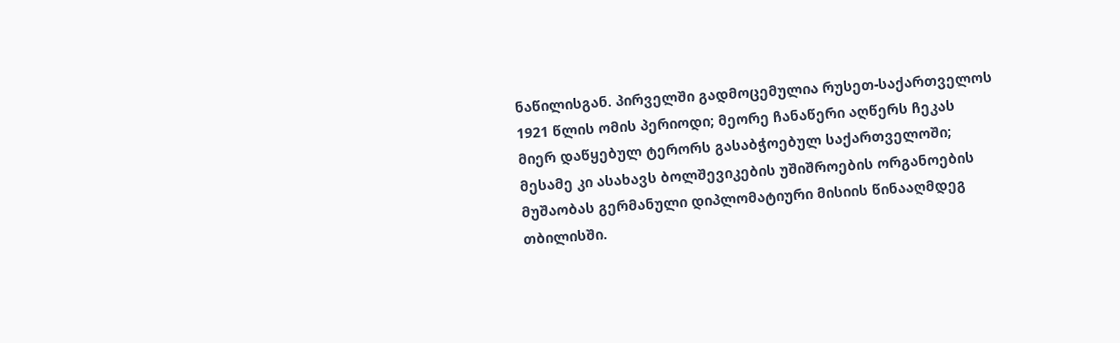ნაწილისგან. პირველში გადმოცემულია რუსეთ-საქართველოს 1921 წლის ომის პერიოდი; მეორე ჩანაწერი აღწერს ჩეკას მიერ დაწყებულ ტერორს გასაბჭოებულ საქართველოში; მესამე კი ასახავს ბოლშევიკების უშიშროების ორგანოების მუშაობას გერმანული დიპლომატიური მისიის წინააღმდეგ თბილისში.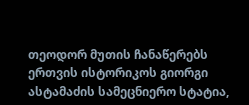თეოდორ მუთის ჩანაწერებს ერთვის ისტორიკოს გიორგი ასტამაძის სამეცნიერო სტატია,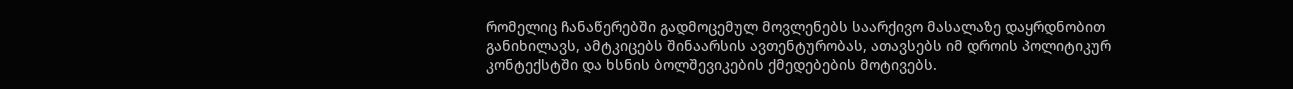რომელიც ჩანაწერებში გადმოცემულ მოვლენებს საარქივო მასალაზე დაყრდნობით განიხილავს, ამტკიცებს შინაარსის ავთენტურობას, ათავსებს იმ დროის პოლიტიკურ კონტექსტში და ხსნის ბოლშევიკების ქმედებების მოტივებს.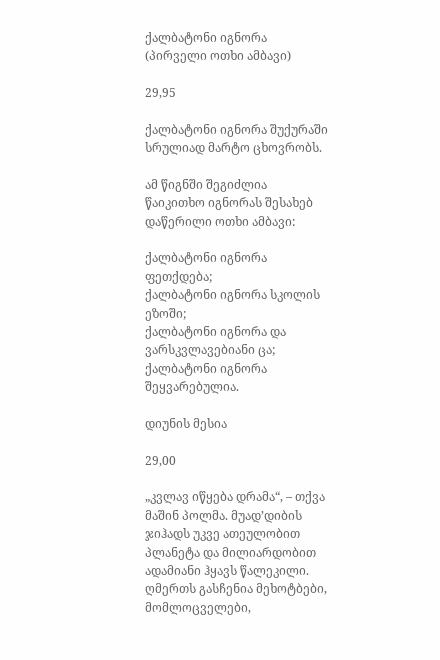ქალბატონი იგნორა (პირველი ოთხი ამბავი)

29,95

ქალბატონი იგნორა შუქურაში სრულიად მარტო ცხოვრობს.

ამ წიგნში შეგიძლია წაიკითხო იგნორას შესახებ დაწერილი ოთხი ამბავი:

ქალბატონი იგნორა ფეთქდება;
ქალბატონი იგნორა სკოლის ეზოში;
ქალბატონი იგნორა და ვარსკვლავებიანი ცა;
ქალბატონი იგნორა შეყვარებულია.

დიუნის მესია

29,00

„კვლავ იწყება დრამა“, – თქვა მაშინ პოლმა. მუად’დიბის ჯიჰადს უკვე ათეულობით პლანეტა და მილიარდობით ადამიანი ჰყავს წალეკილი. ღმერთს გასჩენია მეხოტბები, მომლოცველები,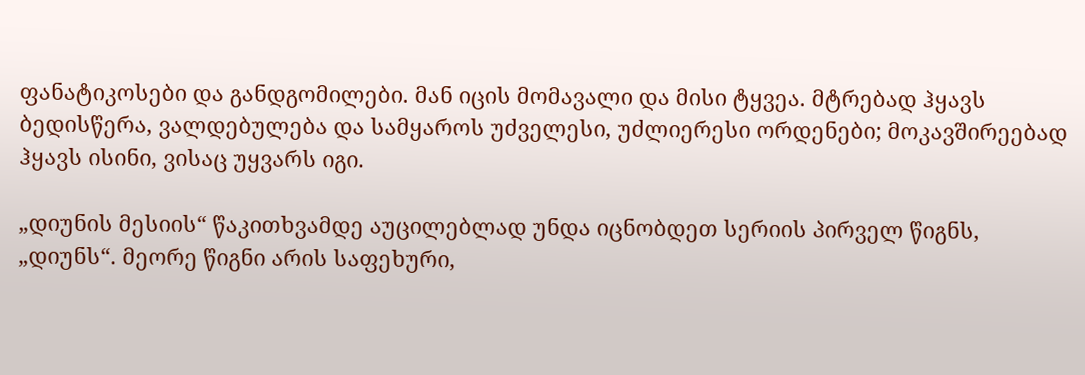ფანატიკოსები და განდგომილები. მან იცის მომავალი და მისი ტყვეა. მტრებად ჰყავს ბედისწერა, ვალდებულება და სამყაროს უძველესი, უძლიერესი ორდენები; მოკავშირეებად ჰყავს ისინი, ვისაც უყვარს იგი.

„დიუნის მესიის“ წაკითხვამდე აუცილებლად უნდა იცნობდეთ სერიის პირველ წიგნს, „დიუნს“. მეორე წიგნი არის საფეხური,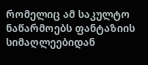რომელიც ამ საკულტო ნაწარმოებს ფანტაზიის სიმაღლეებიდან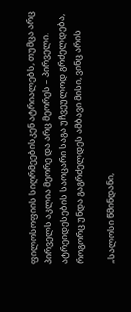ფილოსოფიის სიღრმეებისკენ ატრიალებს, თუმცა არც პირველს აკლია მეორე და არც მეორეს – პირველი. ატრეიდესების საოცარი საგა უჩვეულოდ გრძელდება, როგორც უნდა გაგრძელდეს ამბავი მისი, ვინც არის

„სალოსი წმინდანი,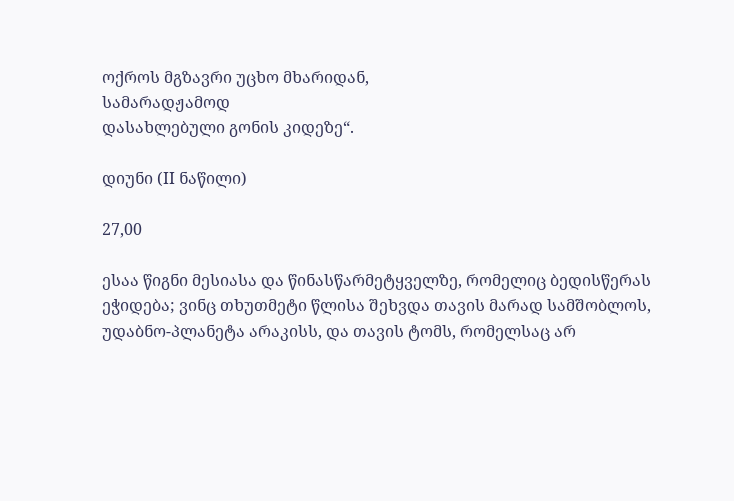ოქროს მგზავრი უცხო მხარიდან,
სამარადჟამოდ
დასახლებული გონის კიდეზე“.

დიუნი (II ნაწილი)

27,00

ესაა წიგნი მესიასა და წინასწარმეტყველზე, რომელიც ბედისწერას ეჭიდება; ვინც თხუთმეტი წლისა შეხვდა თავის მარად სამშობლოს, უდაბნო-პლანეტა არაკისს, და თავის ტომს, რომელსაც არ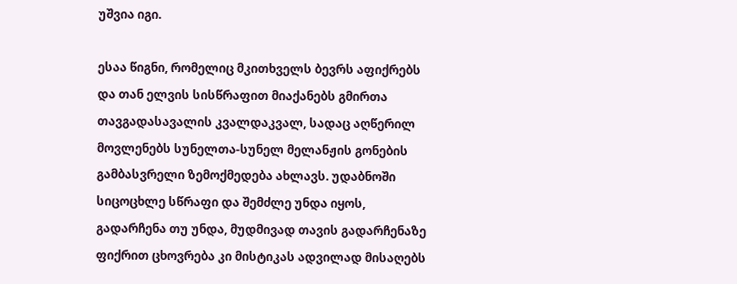უშვია იგი.

ესაა წიგნი, რომელიც მკითხველს ბევრს აფიქრებს და თან ელვის სისწრაფით მიაქანებს გმირთა თავგადასავალის კვალდაკვალ, სადაც აღწერილ მოვლენებს სუნელთა-სუნელ მელანჟის გონების გამბასვრელი ზემოქმედება ახლავს. უდაბნოში სიცოცხლე სწრაფი და შემძლე უნდა იყოს, გადარჩენა თუ უნდა, მუდმივად თავის გადარჩენაზე ფიქრით ცხოვრება კი მისტიკას ადვილად მისაღებს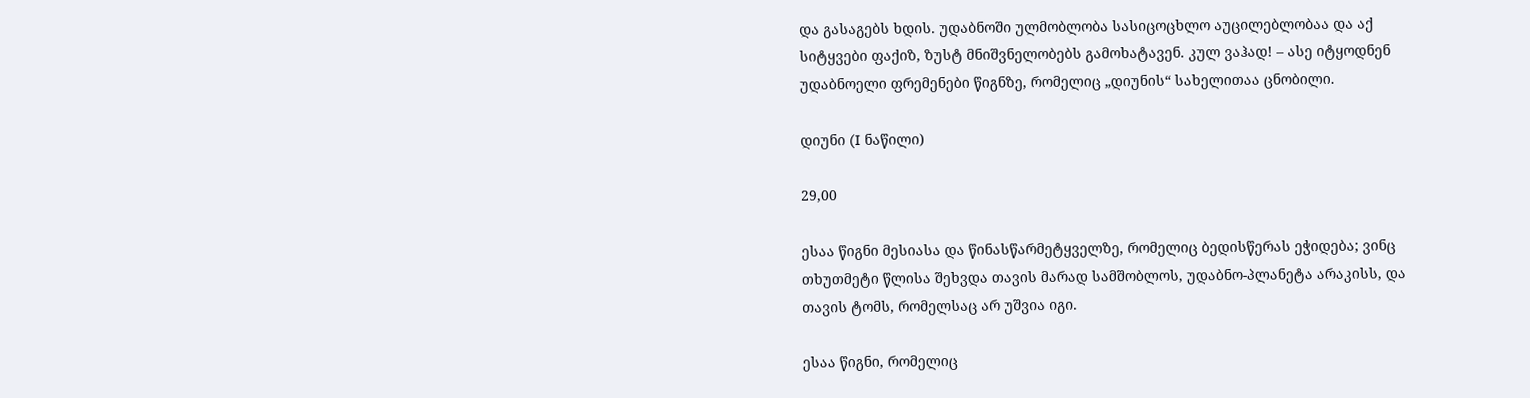და გასაგებს ხდის. უდაბნოში ულმობლობა სასიცოცხლო აუცილებლობაა და აქ სიტყვები ფაქიზ, ზუსტ მნიშვნელობებს გამოხატავენ. კულ ვაჰად! – ასე იტყოდნენ უდაბნოელი ფრემენები წიგნზე, რომელიც „დიუნის“ სახელითაა ცნობილი.

დიუნი (I ნაწილი)

29,00

ესაა წიგნი მესიასა და წინასწარმეტყველზე, რომელიც ბედისწერას ეჭიდება; ვინც თხუთმეტი წლისა შეხვდა თავის მარად სამშობლოს, უდაბნო-პლანეტა არაკისს, და თავის ტომს, რომელსაც არ უშვია იგი.

ესაა წიგნი, რომელიც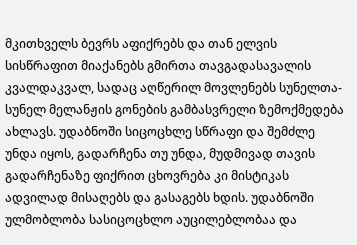მკითხველს ბევრს აფიქრებს და თან ელვის სისწრაფით მიაქანებს გმირთა თავგადასავალის კვალდაკვალ, სადაც აღწერილ მოვლენებს სუნელთა-სუნელ მელანჟის გონების გამბასვრელი ზემოქმედება ახლავს. უდაბნოში სიცოცხლე სწრაფი და შემძლე უნდა იყოს, გადარჩენა თუ უნდა, მუდმივად თავის გადარჩენაზე ფიქრით ცხოვრება კი მისტიკას ადვილად მისაღებს და გასაგებს ხდის. უდაბნოში ულმობლობა სასიცოცხლო აუცილებლობაა და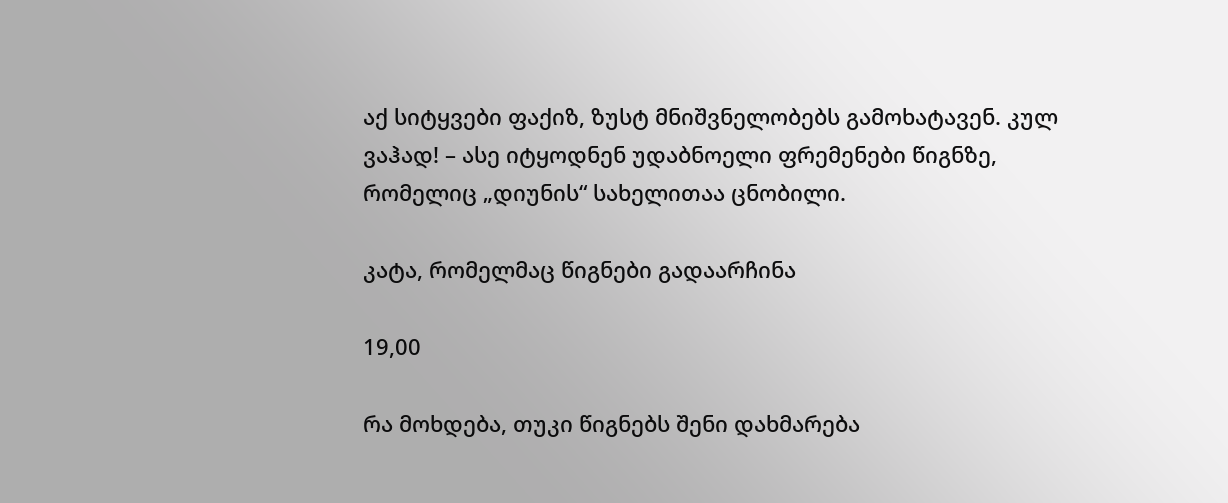აქ სიტყვები ფაქიზ, ზუსტ მნიშვნელობებს გამოხატავენ. კულ ვაჰად! – ასე იტყოდნენ უდაბნოელი ფრემენები წიგნზე, რომელიც „დიუნის“ სახელითაა ცნობილი.

კატა, რომელმაც წიგნები გადაარჩინა

19,00

რა მოხდება, თუკი წიგნებს შენი დახმარება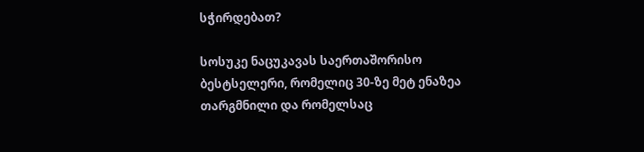სჭირდებათ?

სოსუკე ნაცუკავას საერთაშორისო ბესტსელერი, რომელიც 30-ზე მეტ ენაზეა თარგმნილი და რომელსაც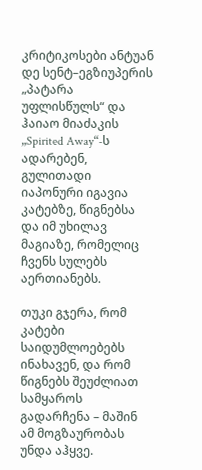კრიტიკოსები ანტუან დე სენტ–ეგზიუპერის „პატარა უფლისწულს“ და ჰაიაო მიაძაკის „Spirited Away“-ს ადარებენ, გულითადი იაპონური იგავია კატებზე, წიგნებსა და იმ უხილავ მაგიაზე, რომელიც ჩვენს სულებს აერთიანებს.

თუკი გჯერა, რომ კატები საიდუმლოებებს ინახავენ, და რომ წიგნებს შეუძლიათ სამყაროს გადარჩენა – მაშინ ამ მოგზაურობას უნდა აჰყვე.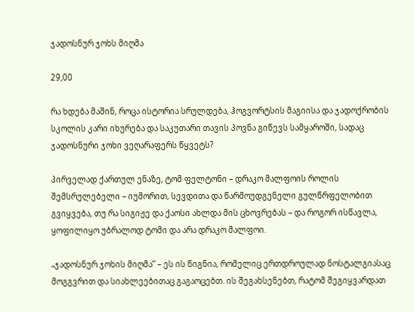ჯადოსნურ ჯოხს მიღმა

29,00

რა ხდება მაშინ, როცა ისტორია სრულდება, ჰოგვორტსის მაგიისა და ჯადოქრობის სკოლის კარი იხურება და საკუთარი თავის პოვნა გიწევს სამყაროში, სადაც ჯადოსნური ჯოხი ვეღარაფერს წყვეტს?

პირველად ქართულ ენაზე, ტომ ფელტონი – დრაკო მალფოის როლის შემსრულებელი – იუმორით, სევდითა და წარმოუდგენელი გულწრფელობით გვიყვება, თუ რა სიგიჟე და ქაოსი ახლდა მის ცხოვრებას – და როგორ ისწავლა, ყოფილიყო უბრალოდ ტომი და არა დრაკო მალფოი.

„ჯადოსნურ ჯოხის მიღმა“ – ეს ის წიგნია, რომელიც ერთდროულად ნოსტალგიასაც მოგგვრით და სიახლეებითაც გაგაოცებთ. ის შეგახსენებთ, რატომ შეგიყვარდათ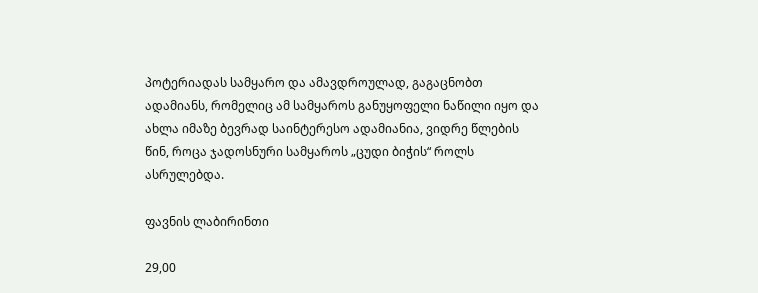პოტერიადას სამყარო და ამავდროულად, გაგაცნობთ ადამიანს, რომელიც ამ სამყაროს განუყოფელი ნაწილი იყო და ახლა იმაზე ბევრად საინტერესო ადამიანია, ვიდრე წლების წინ, როცა ჯადოსნური სამყაროს „ცუდი ბიჭის“ როლს ასრულებდა.

ფავნის ლაბირინთი

29,00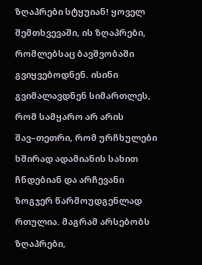ზღაპრები სტყუიან! ყოველ შემთხვევაში, ის ზღაპრები, რომლებსაც ბავშვობაში გვიყვებოდნენ. ისინი გვიმალავდნენ სიმართლეს, რომ სამყარო არ არის შავ–თეთრი, რომ ურჩხულები ხშირად ადამიანის სახით ჩნდებიან და არჩევანი ზოგჯერ წარმოუდგენლად რთულია. მაგრამ არსებობს ზღაპრები,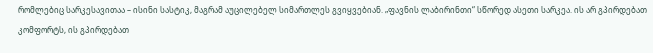რომლებიც სარკესავითაა – ისინი სასტიკ, მაგრამ აუცილებელ სიმართლეს გვიყვებიან. „ფავნის ლაბირინთი“ სწორედ ასეთი სარკეა. ის არ გპირდებათ კომფორტს, ის გპირდებათ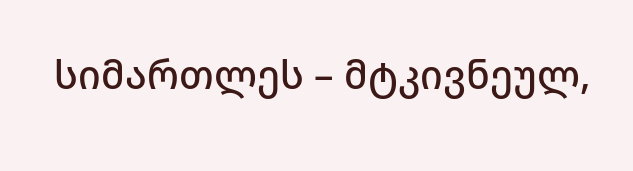სიმართლეს – მტკივნეულ,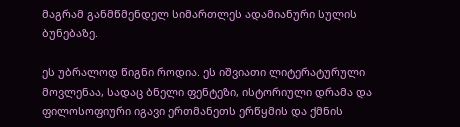მაგრამ განმწმენდელ სიმართლეს ადამიანური სულის ბუნებაზე.

ეს უბრალოდ წიგნი როდია. ეს იშვიათი ლიტერატურული მოვლენაა, სადაც ბნელი ფენტეზი, ისტორიული დრამა და ფილოსოფიური იგავი ერთმანეთს ერწყმის და ქმნის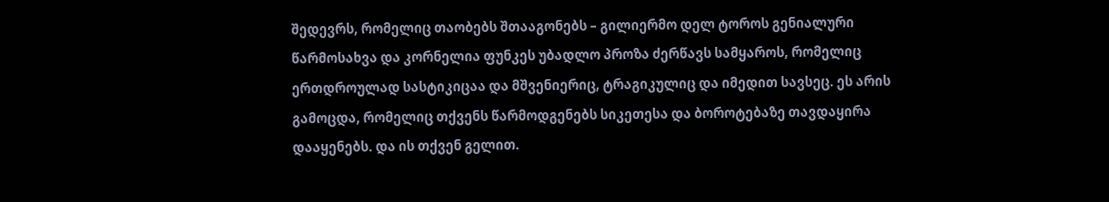შედევრს, რომელიც თაობებს შთააგონებს – გილიერმო დელ ტოროს გენიალური წარმოსახვა და კორნელია ფუნკეს უბადლო პროზა ძერწავს სამყაროს, რომელიც ერთდროულად სასტიკიცაა და მშვენიერიც, ტრაგიკულიც და იმედით სავსეც. ეს არის გამოცდა, რომელიც თქვენს წარმოდგენებს სიკეთესა და ბოროტებაზე თავდაყირა დააყენებს. და ის თქვენ გელით.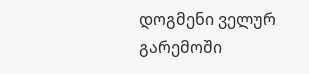დოგმენი ველურ გარემოში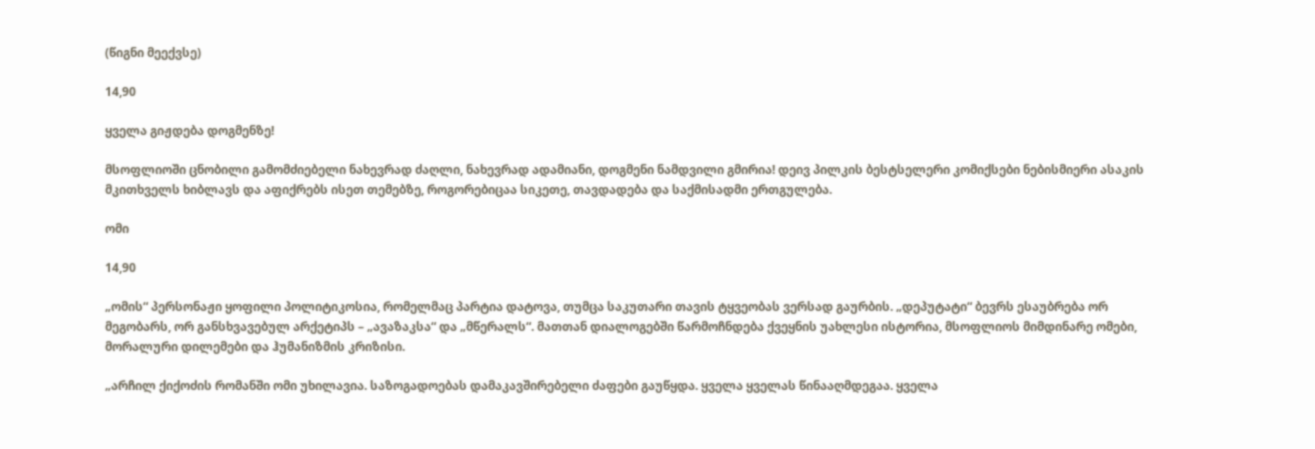(წიგნი მეექვსე)

14,90

ყველა გიჟდება დოგმენზე!

მსოფლიოში ცნობილი გამომძიებელი ნახევრად ძაღლი, ნახევრად ადამიანი, დოგმენი ნამდვილი გმირია! დეივ პილკის ბესტსელერი კომიქსები ნებისმიერი ასაკის მკითხველს ხიბლავს და აფიქრებს ისეთ თემებზე, როგორებიცაა სიკეთე, თავდადება და საქმისადმი ერთგულება.

ომი

14,90

„ომის“ პერსონაჟი ყოფილი პოლიტიკოსია, რომელმაც პარტია დატოვა, თუმცა საკუთარი თავის ტყვეობას ვერსად გაურბის. „დეპუტატი“ ბევრს ესაუბრება ორ მეგობარს, ორ განსხვავებულ არქეტიპს – „ავაზაკსა“ და „მწერალს“. მათთან დიალოგებში წარმოჩნდება ქვეყნის უახლესი ისტორია, მსოფლიოს მიმდინარე ომები, მორალური დილემები და ჰუმანიზმის კრიზისი.

„არჩილ ქიქოძის რომანში ომი უხილავია. საზოგადოებას დამაკავშირებელი ძაფები გაუწყდა. ყველა ყველას წინააღმდეგაა. ყველა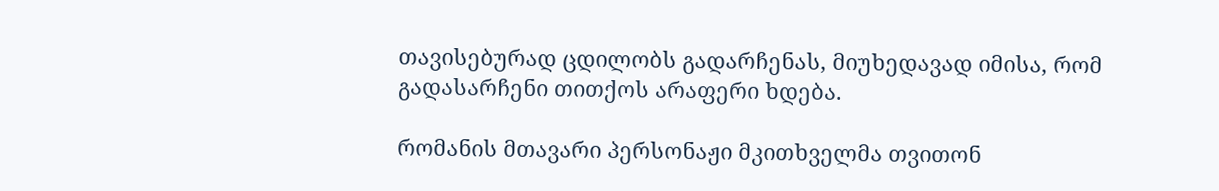თავისებურად ცდილობს გადარჩენას, მიუხედავად იმისა, რომ გადასარჩენი თითქოს არაფერი ხდება.

რომანის მთავარი პერსონაჟი მკითხველმა თვითონ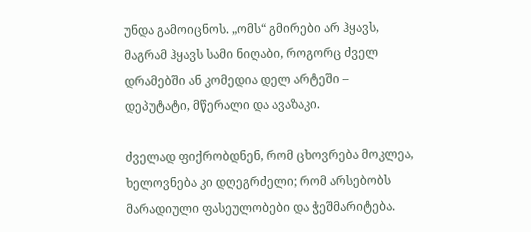უნდა გამოიცნოს. „ომს“ გმირები არ ჰყავს, მაგრამ ჰყავს სამი ნიღაბი, როგორც ძველ დრამებში ან კომედია დელ არტეში – დეპუტატი, მწერალი და ავაზაკი.

ძველად ფიქრობდნენ, რომ ცხოვრება მოკლეა, ხელოვნება კი დღეგრძელი; რომ არსებობს მარადიული ფასეულობები და ჭეშმარიტება.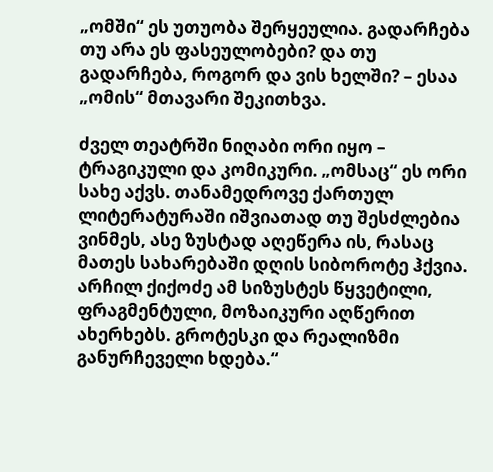„ომში“ ეს უთუობა შერყეულია. გადარჩება თუ არა ეს ფასეულობები? და თუ გადარჩება, როგორ და ვის ხელში? – ესაა „ომის“ მთავარი შეკითხვა.

ძველ თეატრში ნიღაბი ორი იყო – ტრაგიკული და კომიკური. „ომსაც“ ეს ორი სახე აქვს. თანამედროვე ქართულ ლიტერატურაში იშვიათად თუ შესძლებია ვინმეს, ასე ზუსტად აღეწერა ის, რასაც მათეს სახარებაში დღის სიბოროტე ჰქვია. არჩილ ქიქოძე ამ სიზუსტეს წყვეტილი, ფრაგმენტული, მოზაიკური აღწერით ახერხებს. გროტესკი და რეალიზმი განურჩეველი ხდება.“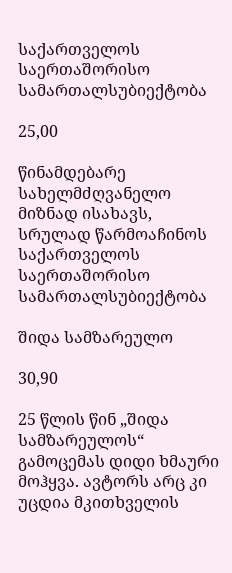საქართველოს საერთაშორისო სამართალსუბიექტობა

25,00

წინამდებარე სახელმძღვანელო მიზნად ისახავს, სრულად წარმოაჩინოს საქართველოს საერთაშორისო სამართალსუბიექტობა

შიდა სამზარეულო

30,90

25 წლის წინ „შიდა სამზარეულოს“ გამოცემას დიდი ხმაური მოჰყვა. ავტორს არც კი უცდია მკითხველის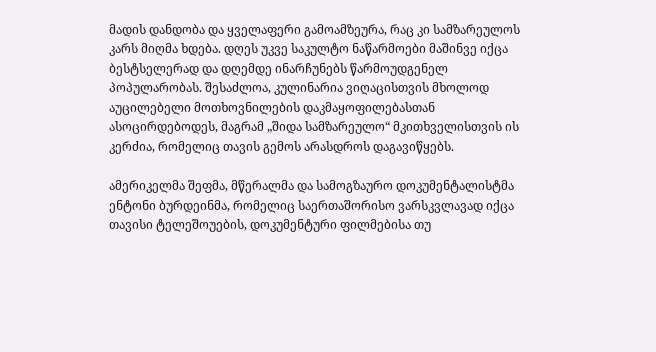მადის დანდობა და ყველაფერი გამოამზეურა, რაც კი სამზარეულოს კარს მიღმა ხდება. დღეს უკვე საკულტო ნაწარმოები მაშინვე იქცა ბესტსელერად და დღემდე ინარჩუნებს წარმოუდგენელ პოპულარობას. შესაძლოა, კულინარია ვიღაცისთვის მხოლოდ აუცილებელი მოთხოვნილების დაკმაყოფილებასთან ასოცირდებოდეს, მაგრამ „შიდა სამზარეულო“ მკითხველისთვის ის კერძია, რომელიც თავის გემოს არასდროს დაგავიწყებს.

ამერიკელმა შეფმა, მწერალმა და სამოგზაურო დოკუმენტალისტმა ენტონი ბურდეინმა, რომელიც საერთაშორისო ვარსკვლავად იქცა თავისი ტელეშოუების, დოკუმენტური ფილმებისა თუ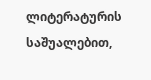ლიტერატურის საშუალებით,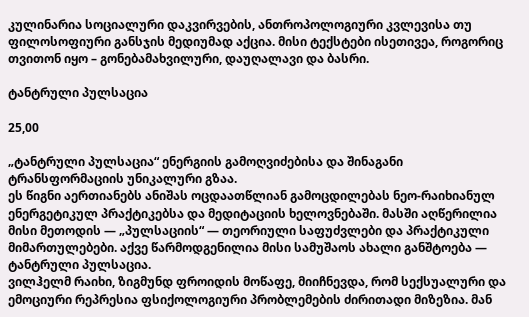კულინარია სოციალური დაკვირვების, ანთროპოლოგიური კვლევისა თუ ფილოსოფიური განსჯის მედიუმად აქცია. მისი ტექსტები ისეთივეა, როგორიც თვითონ იყო – გონებამახვილური, დაუღალავი და ბასრი.

ტანტრული პულსაცია

25,00

„ტანტრული პულსაცია“ ენერგიის გამოღვიძებისა და შინაგანი ტრანსფორმაციის უნიკალური გზაა.
ეს წიგნი აერთიანებს ანიშას ოცდაათწლიან გამოცდილებას ნეო-რაიხიანულ ენერგეტიკულ პრაქტიკებსა და მედიტაციის ხელოვნებაში. მასში აღწერილია მისი მეთოდის — „პულსაციის“ — თეორიული საფუძვლები და პრაქტიკული მიმართულებები. აქვე წარმოდგენილია მისი სამუშაოს ახალი განშტოება — ტანტრული პულსაცია.
ვილჰელმ რაიხი, ზიგმუნდ ფროიდის მოწაფე, მიიჩნევდა, რომ სექსუალური და ემოციური რეპრესია ფსიქოლოგიური პრობლემების ძირითადი მიზეზია. მან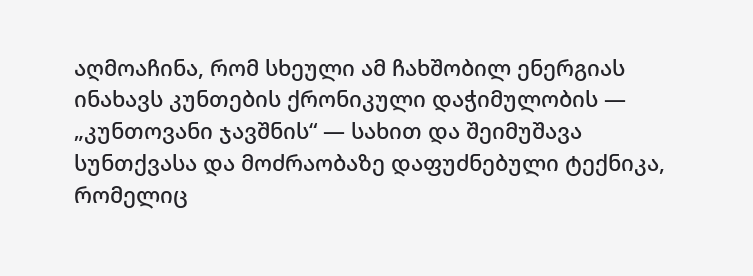აღმოაჩინა, რომ სხეული ამ ჩახშობილ ენერგიას ინახავს კუნთების ქრონიკული დაჭიმულობის — „კუნთოვანი ჯავშნის“ — სახით და შეიმუშავა სუნთქვასა და მოძრაობაზე დაფუძნებული ტექნიკა, რომელიც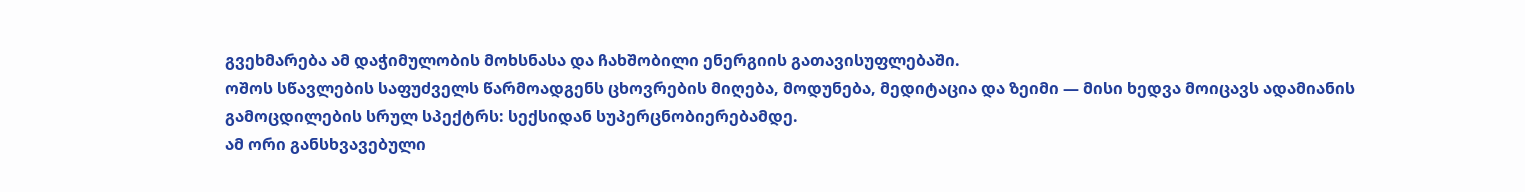გვეხმარება ამ დაჭიმულობის მოხსნასა და ჩახშობილი ენერგიის გათავისუფლებაში.
ოშოს სწავლების საფუძველს წარმოადგენს ცხოვრების მიღება, მოდუნება, მედიტაცია და ზეიმი — მისი ხედვა მოიცავს ადამიანის გამოცდილების სრულ სპექტრს: სექსიდან სუპერცნობიერებამდე.
ამ ორი განსხვავებული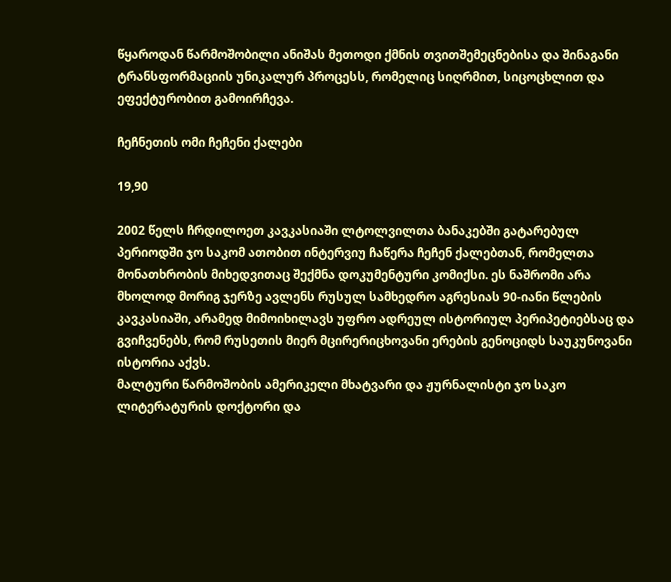წყაროდან წარმოშობილი ანიშას მეთოდი ქმნის თვითშემეცნებისა და შინაგანი ტრანსფორმაციის უნიკალურ პროცესს, რომელიც სიღრმით, სიცოცხლით და ეფექტურობით გამოირჩევა.

ჩეჩნეთის ომი ჩეჩენი ქალები

19,90

2002 წელს ჩრდილოეთ კავკასიაში ლტოლვილთა ბანაკებში გატარებულ პერიოდში ჯო საკომ ათობით ინტერვიუ ჩაწერა ჩეჩენ ქალებთან, რომელთა მონათხრობის მიხედვითაც შექმნა დოკუმენტური კომიქსი. ეს ნაშრომი არა მხოლოდ მორიგ ჯერზე ავლენს რუსულ სამხედრო აგრესიას 90-იანი წლების კავკასიაში, არამედ მიმოიხილავს უფრო ადრეულ ისტორიულ პერიპეტიებსაც და გვიჩვენებს, რომ რუსეთის მიერ მცირერიცხოვანი ერების გენოციდს საუკუნოვანი ისტორია აქვს.
მალტური წარმოშობის ამერიკელი მხატვარი და ჟურნალისტი ჯო საკო ლიტერატურის დოქტორი და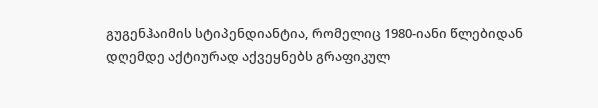გუგენჰაიმის სტიპენდიანტია, რომელიც 1980-იანი წლებიდან დღემდე აქტიურად აქვეყნებს გრაფიკულ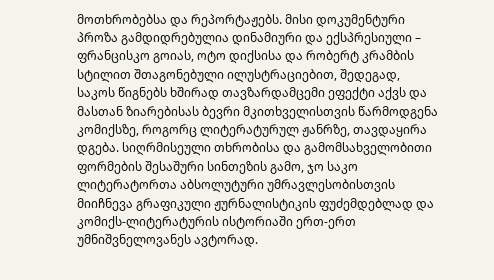მოთხრობებსა და რეპორტაჟებს. მისი დოკუმენტური პროზა გამდიდრებულია დინამიური და ექსპრესიული – ფრანცისკო გოიას, ოტო დიქსისა და რობერტ კრამბის სტილით შთაგონებული ილუსტრაციებით, შედეგად, საკოს წიგნებს ხშირად თავზარდამცემი ეფექტი აქვს და მასთან ზიარებისას ბევრი მკითხველისთვის წარმოდგენა კომიქსზე, როგორც ლიტერატურულ ჟანრზე, თავდაყირა დგება. სიღრმისეული თხრობისა და გამომსახველობითი ფორმების შესაშური სინთეზის გამო, ჯო საკო ლიტერატორთა აბსოლუტური უმრავლესობისთვის მიიჩნევა გრაფიკული ჟურნალისტიკის ფუძემდებლად და კომიქს-ლიტერატურის ისტორიაში ერთ-ერთ უმნიშვნელოვანეს ავტორად.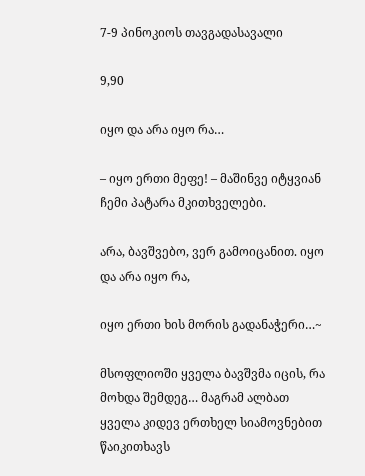7-9 პინოკიოს თავგადასავალი

9,90

იყო და არა იყო რა…

– იყო ერთი მეფე! – მაშინვე იტყვიან ჩემი პატარა მკითხველები.

არა, ბავშვებო, ვერ გამოიცანით. იყო და არა იყო რა,

იყო ერთი ხის მორის გადანაჭერი…~

მსოფლიოში ყველა ბავშვმა იცის, რა მოხდა შემდეგ… მაგრამ ალბათ ყველა კიდევ ერთხელ სიამოვნებით წაიკითხავს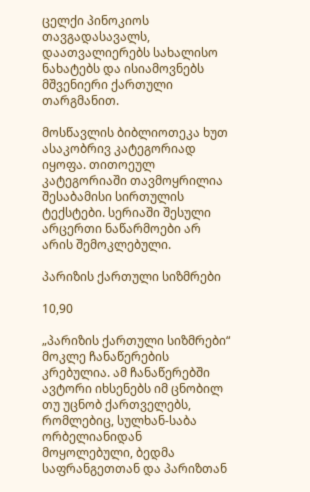ცელქი პინოკიოს თავგადასავალს, დაათვალიერებს სახალისო ნახატებს და ისიამოვნებს მშვენიერი ქართული თარგმანით.

მოსწავლის ბიბლიოთეკა ხუთ ასაკობრივ კატეგორიად იყოფა. თითოეულ კატეგორიაში თავმოყრილია შესაბამისი სირთულის ტექსტები. სერიაში შესული არცერთი ნაწარმოები არ არის შემოკლებული.

პარიზის ქართული სიზმრები

10,90

„პარიზის ქართული სიზმრები“ მოკლე ჩანაწერების კრებულია. ამ ჩანაწერებში ავტორი იხსენებს იმ ცნობილ თუ უცნობ ქართველებს, რომლებიც, სულხან-საბა ორბელიანიდან მოყოლებული, ბედმა საფრანგეთთან და პარიზთან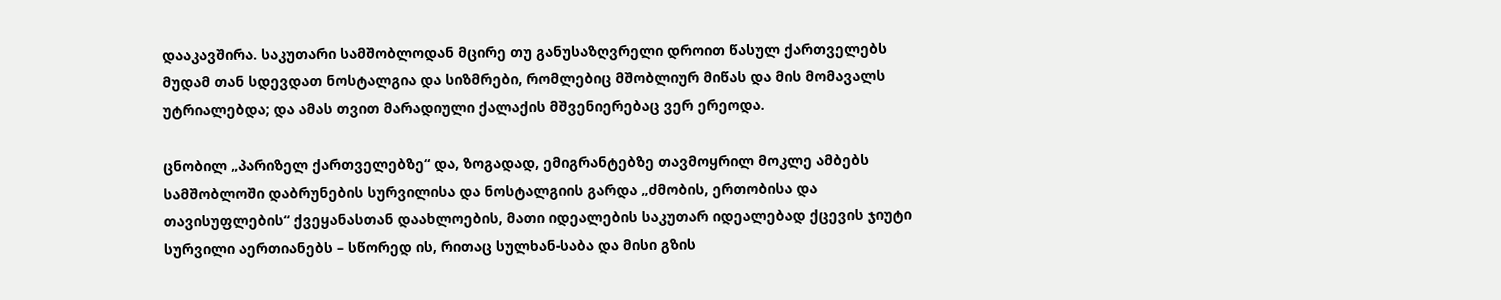დააკავშირა. საკუთარი სამშობლოდან მცირე თუ განუსაზღვრელი დროით წასულ ქართველებს მუდამ თან სდევდათ ნოსტალგია და სიზმრები, რომლებიც მშობლიურ მიწას და მის მომავალს უტრიალებდა; და ამას თვით მარადიული ქალაქის მშვენიერებაც ვერ ერეოდა.

ცნობილ „პარიზელ ქართველებზე“ და, ზოგადად, ემიგრანტებზე თავმოყრილ მოკლე ამბებს სამშობლოში დაბრუნების სურვილისა და ნოსტალგიის გარდა „ძმობის, ერთობისა და თავისუფლების“ ქვეყანასთან დაახლოების, მათი იდეალების საკუთარ იდეალებად ქცევის ჯიუტი სურვილი აერთიანებს – სწორედ ის, რითაც სულხან-საბა და მისი გზის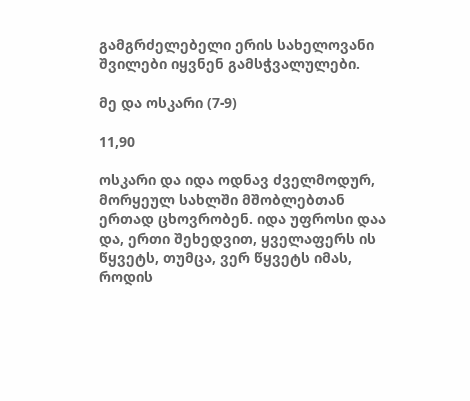გამგრძელებელი ერის სახელოვანი შვილები იყვნენ გამსჭვალულები.

მე და ოსკარი (7-9)

11,90

ოსკარი და იდა ოდნავ ძველმოდურ, მორყეულ სახლში მშობლებთან ერთად ცხოვრობენ. იდა უფროსი დაა და, ერთი შეხედვით, ყველაფერს ის წყვეტს, თუმცა, ვერ წყვეტს იმას, როდის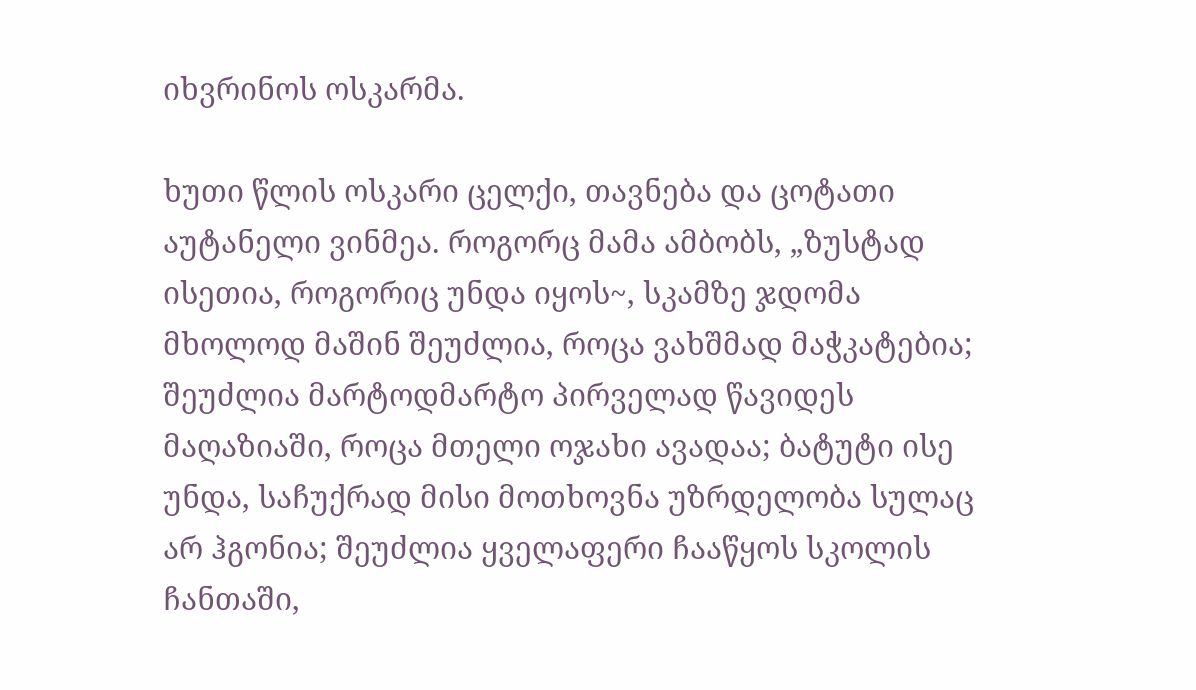იხვრინოს ოსკარმა.

ხუთი წლის ოსკარი ცელქი, თავნება და ცოტათი აუტანელი ვინმეა. როგორც მამა ამბობს, „ზუსტად ისეთია, როგორიც უნდა იყოს~, სკამზე ჯდომა მხოლოდ მაშინ შეუძლია, როცა ვახშმად მაჭკატებია; შეუძლია მარტოდმარტო პირველად წავიდეს მაღაზიაში, როცა მთელი ოჯახი ავადაა; ბატუტი ისე უნდა, საჩუქრად მისი მოთხოვნა უზრდელობა სულაც არ ჰგონია; შეუძლია ყველაფერი ჩააწყოს სკოლის ჩანთაში,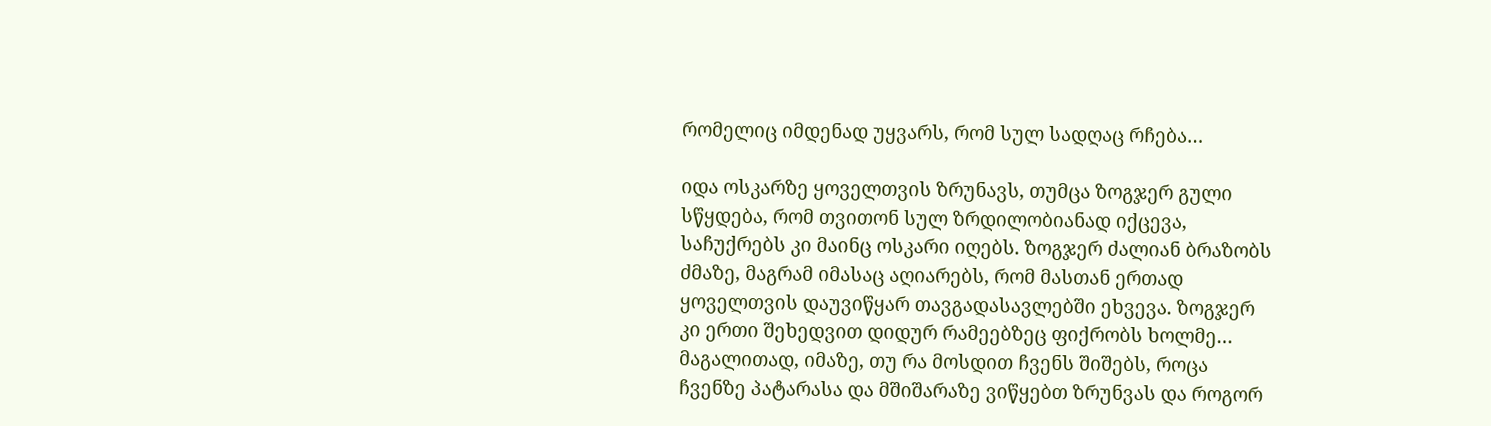რომელიც იმდენად უყვარს, რომ სულ სადღაც რჩება…

იდა ოსკარზე ყოველთვის ზრუნავს, თუმცა ზოგჯერ გული სწყდება, რომ თვითონ სულ ზრდილობიანად იქცევა, საჩუქრებს კი მაინც ოსკარი იღებს. ზოგჯერ ძალიან ბრაზობს ძმაზე, მაგრამ იმასაც აღიარებს, რომ მასთან ერთად ყოველთვის დაუვიწყარ თავგადასავლებში ეხვევა. ზოგჯერ კი ერთი შეხედვით დიდურ რამეებზეც ფიქრობს ხოლმე… მაგალითად, იმაზე, თუ რა მოსდით ჩვენს შიშებს, როცა ჩვენზე პატარასა და მშიშარაზე ვიწყებთ ზრუნვას და როგორ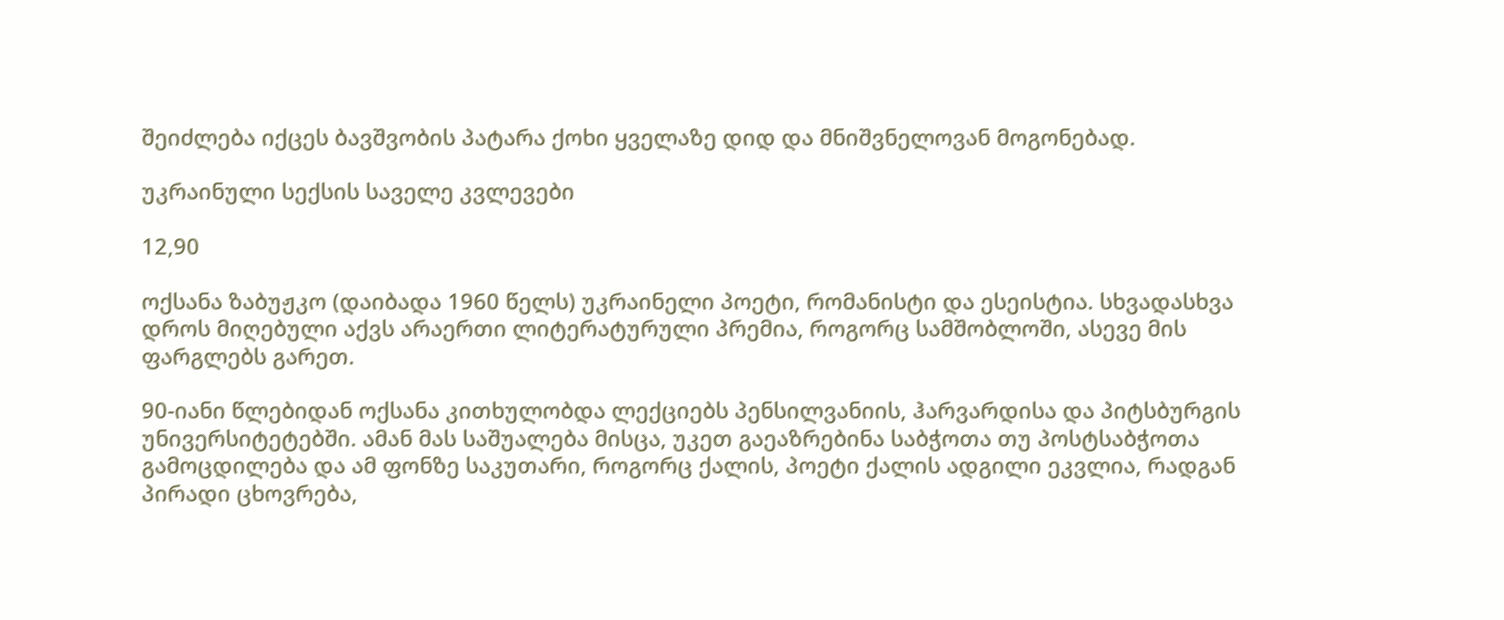შეიძლება იქცეს ბავშვობის პატარა ქოხი ყველაზე დიდ და მნიშვნელოვან მოგონებად.

უკრაინული სექსის საველე კვლევები

12,90

ოქსანა ზაბუჟკო (დაიბადა 1960 წელს) უკრაინელი პოეტი, რომანისტი და ესეისტია. სხვადასხვა დროს მიღებული აქვს არაერთი ლიტერატურული პრემია, როგორც სამშობლოში, ასევე მის ფარგლებს გარეთ.

90-იანი წლებიდან ოქსანა კითხულობდა ლექციებს პენსილვანიის, ჰარვარდისა და პიტსბურგის უნივერსიტეტებში. ამან მას საშუალება მისცა, უკეთ გაეაზრებინა საბჭოთა თუ პოსტსაბჭოთა გამოცდილება და ამ ფონზე საკუთარი, როგორც ქალის, პოეტი ქალის ადგილი ეკვლია, რადგან პირადი ცხოვრება,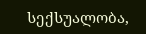სექსუალობა,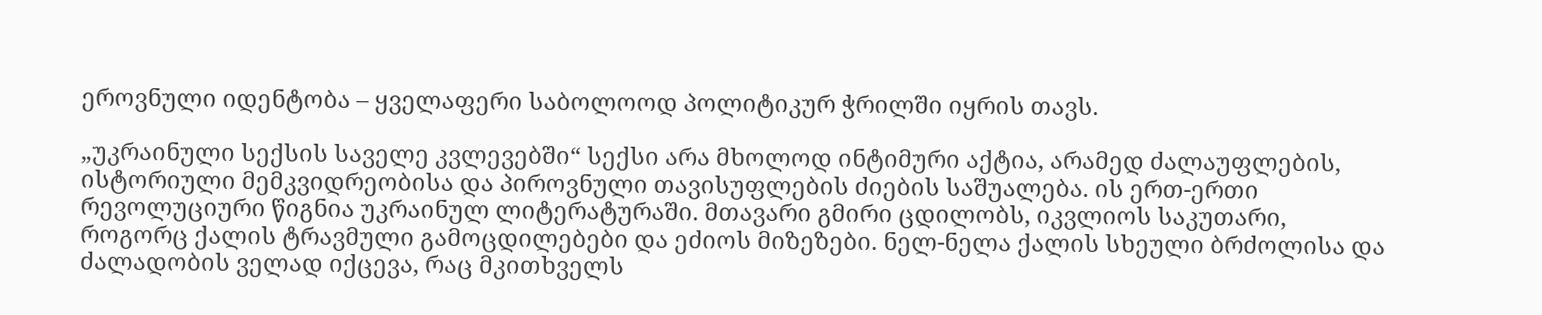ეროვნული იდენტობა – ყველაფერი საბოლოოდ პოლიტიკურ ჭრილში იყრის თავს.

„უკრაინული სექსის საველე კვლევებში“ სექსი არა მხოლოდ ინტიმური აქტია, არამედ ძალაუფლების, ისტორიული მემკვიდრეობისა და პიროვნული თავისუფლების ძიების საშუალება. ის ერთ-ერთი რევოლუციური წიგნია უკრაინულ ლიტერატურაში. მთავარი გმირი ცდილობს, იკვლიოს საკუთარი, როგორც ქალის ტრავმული გამოცდილებები და ეძიოს მიზეზები. ნელ-ნელა ქალის სხეული ბრძოლისა და ძალადობის ველად იქცევა, რაც მკითხველს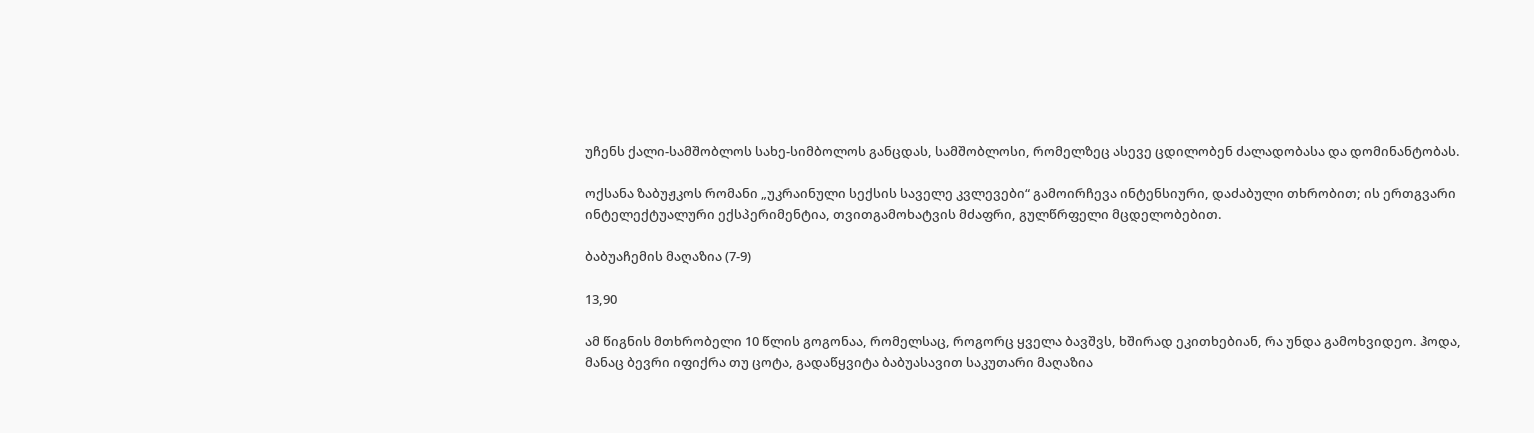უჩენს ქალი-სამშობლოს სახე-სიმბოლოს განცდას, სამშობლოსი, რომელზეც ასევე ცდილობენ ძალადობასა და დომინანტობას.

ოქსანა ზაბუჟკოს რომანი „უკრაინული სექსის საველე კვლევები“ გამოირჩევა ინტენსიური, დაძაბული თხრობით; ის ერთგვარი ინტელექტუალური ექსპერიმენტია, თვითგამოხატვის მძაფრი, გულწრფელი მცდელობებით.

ბაბუაჩემის მაღაზია (7-9)

13,90

ამ წიგნის მთხრობელი 10 წლის გოგონაა, რომელსაც, როგორც ყველა ბავშვს, ხშირად ეკითხებიან, რა უნდა გამოხვიდეო. ჰოდა, მანაც ბევრი იფიქრა თუ ცოტა, გადაწყვიტა ბაბუასავით საკუთარი მაღაზია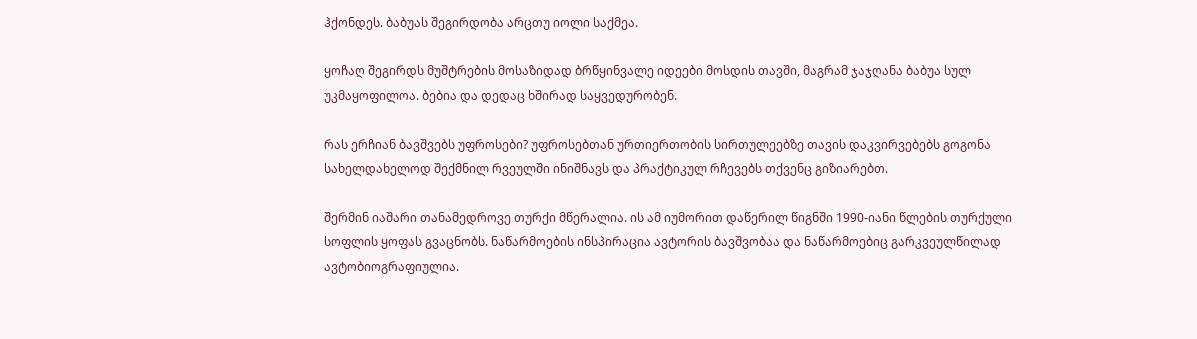ჰქონდეს. ბაბუას შეგირდობა არცთუ იოლი საქმეა.

ყოჩაღ შეგირდს მუშტრების მოსაზიდად ბრწყინვალე იდეები მოსდის თავში, მაგრამ ჯაჯღანა ბაბუა სულ უკმაყოფილოა. ბებია და დედაც ხშირად საყვედურობენ.

რას ერჩიან ბავშვებს უფროსები? უფროსებთან ურთიერთობის სირთულეებზე თავის დაკვირვებებს გოგონა სახელდახელოდ შექმნილ რვეულში ინიშნავს და პრაქტიკულ რჩევებს თქვენც გიზიარებთ.

შერმინ იაშარი თანამედროვე თურქი მწერალია. ის ამ იუმორით დაწერილ წიგნში 1990-იანი წლების თურქული სოფლის ყოფას გვაცნობს. ნაწარმოების ინსპირაცია ავტორის ბავშვობაა და ნაწარმოებიც გარკვეულწილად ავტობიოგრაფიულია.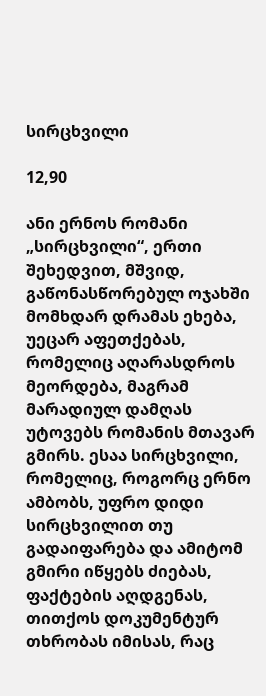სირცხვილი

12,90

ანი ერნოს რომანი „სირცხვილი“, ერთი შეხედვით, მშვიდ, გაწონასწორებულ ოჯახში მომხდარ დრამას ეხება, უეცარ აფეთქებას, რომელიც აღარასდროს მეორდება, მაგრამ მარადიულ დამღას უტოვებს რომანის მთავარ გმირს. ესაა სირცხვილი, რომელიც, როგორც ერნო ამბობს, უფრო დიდი სირცხვილით თუ გადაიფარება და ამიტომ გმირი იწყებს ძიებას, ფაქტების აღდგენას, თითქოს დოკუმენტურ თხრობას იმისას, რაც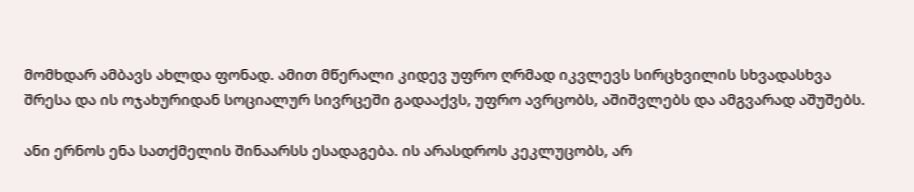მომხდარ ამბავს ახლდა ფონად. ამით მწერალი კიდევ უფრო ღრმად იკვლევს სირცხვილის სხვადასხვა შრესა და ის ოჯახურიდან სოციალურ სივრცეში გადააქვს, უფრო ავრცობს, აშიშვლებს და ამგვარად აშუშებს.

ანი ერნოს ენა სათქმელის შინაარსს ესადაგება. ის არასდროს კეკლუცობს, არ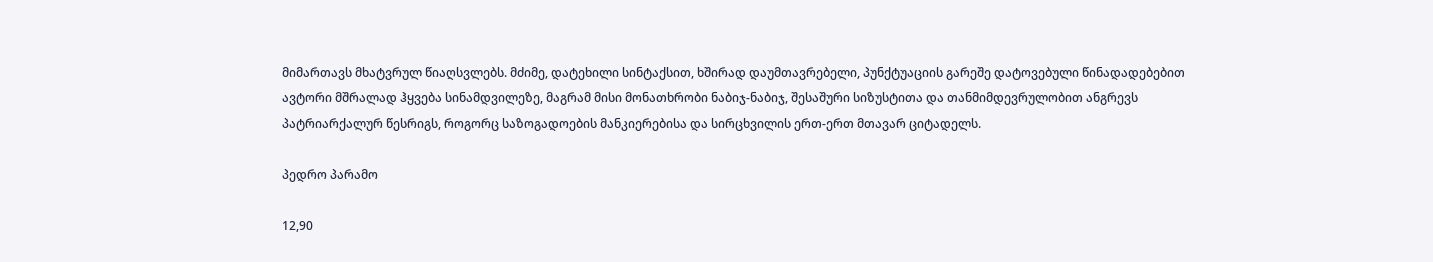მიმართავს მხატვრულ წიაღსვლებს. მძიმე, დატეხილი სინტაქსით, ხშირად დაუმთავრებელი, პუნქტუაციის გარეშე დატოვებული წინადადებებით ავტორი მშრალად ჰყვება სინამდვილეზე, მაგრამ მისი მონათხრობი ნაბიჯ-ნაბიჯ, შესაშური სიზუსტითა და თანმიმდევრულობით ანგრევს პატრიარქალურ წესრიგს, როგორც საზოგადოების მანკიერებისა და სირცხვილის ერთ-ერთ მთავარ ციტადელს.

პედრო პარამო

12,90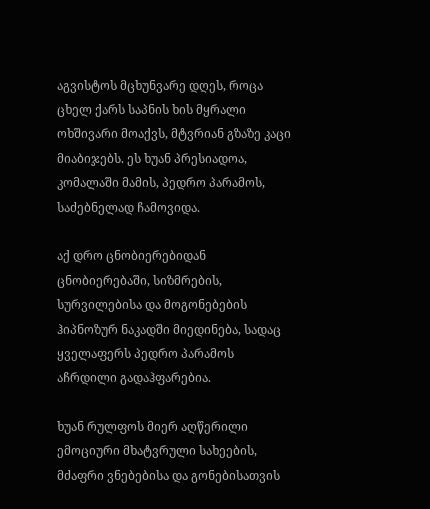აგვისტოს მცხუნვარე დღეს, როცა ცხელ ქარს საპნის ხის მყრალი ოხშივარი მოაქვს, მტვრიან გზაზე კაცი მიაბიჯებს. ეს ხუან პრესიადოა, კომალაში მამის, პედრო პარამოს, საძებნელად ჩამოვიდა.

აქ დრო ცნობიერებიდან ცნობიერებაში, სიზმრების, სურვილებისა და მოგონებების ჰიპნოზურ ნაკადში მიედინება, სადაც ყველაფერს პედრო პარამოს აჩრდილი გადაჰფარებია.

ხუან რულფოს მიერ აღწერილი ემოციური მხატვრული სახეების, მძაფრი ვნებებისა და გონებისათვის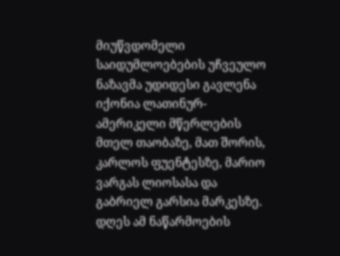მიუწვდომელი საიდუმლოებების უჩვეულო ნაზავმა უდიდესი გავლენა იქონია ლათინურ-ამერიკელი მწერლების მთელ თაობაზე, მათ შორის, კარლოს ფუენტესზე, მარიო ვარგას ლიოსასა და გაბრიელ გარსია მარკესზე. დღეს ამ ნაწარმოების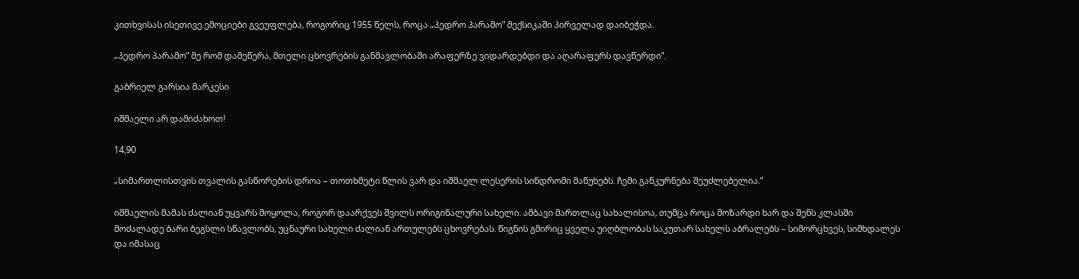კითხვისას ისეთივე ემოციები გვეუფლება, როგორიც 1955 წელს, როცა „პედრო პარამო“ მექსიკაში პირველად დაიბეჭდა.

„პედრო პარამო“ მე რომ დამეწერა, მთელი ცხოვრების განმავლობაში არაფერზე ვიდარდებდი და აღარაფერს დავწერდი“.

გაბრიელ გარსია მარკესი

იშმაელი არ დამიძახოთ!

14,90

„სიმართლისთვის თვალის გასწორების დროა – თოთხმეტი წლის ვარ და იშმაელ ლესერის სინდრომი მაწუხებს. ჩემი განკურნება შეუძლებელია.“

იშმაელის მამას ძალიან უყვარს მოყოლა, როგორ დაარქვეს შვილს ორიგინალური სახელი. ამბავი მართლაც სახალისოა, თუმცა როცა მოზარდი ხარ და შენს კლასში მოძალადე ბარი ბეგსლი სწავლობს, უცნაური სახელი ძალიან ართულებს ცხოვრებას. წიგნის გმირიც ყველა უიღბლობას საკუთარ სახელს აბრალებს – სიმორცხვეს, სიმხდალეს და იმასაც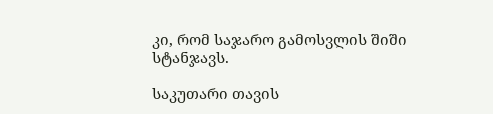კი, რომ საჯარო გამოსვლის შიში სტანჯავს.

საკუთარი თავის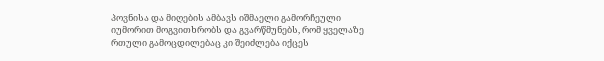პოვნისა და მიღების ამბავს იშმაელი გამორჩეული იუმორით მოგვითხრობს და გვარწმუნებს, რომ ყველაზე რთული გამოცდილებაც კი შეიძლება იქცეს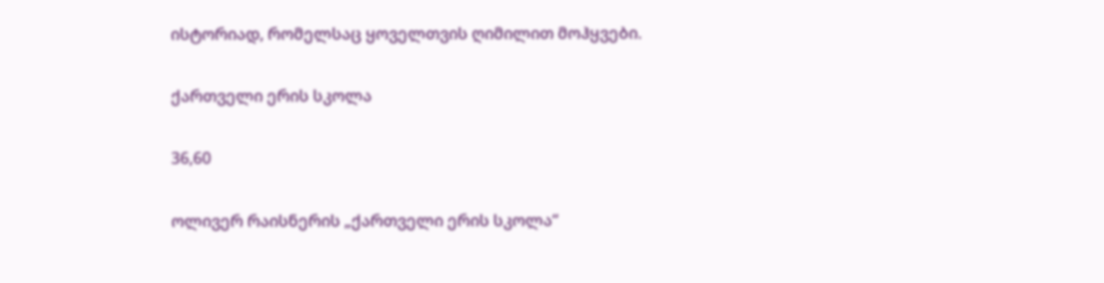ისტორიად, რომელსაც ყოველთვის ღიმილით მოჰყვები.

ქართველი ერის სკოლა

36,60

ოლივერ რაისნერის „ქართველი ერის სკოლა“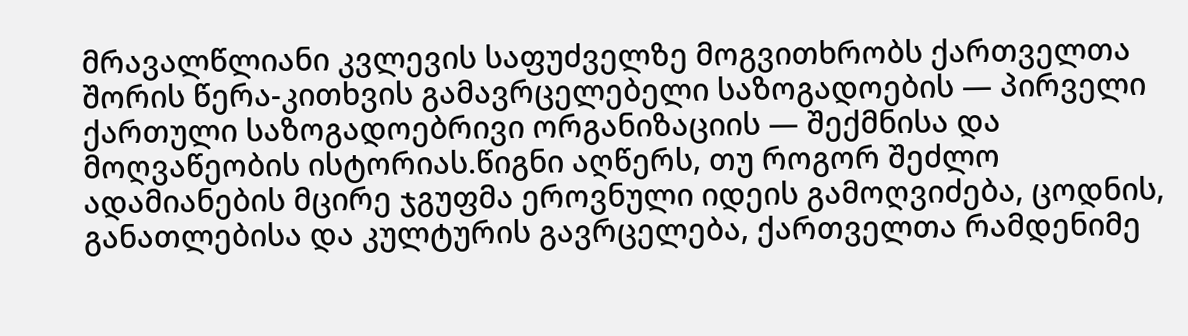მრავალწლიანი კვლევის საფუძველზე მოგვითხრობს ქართველთა შორის წერა-კითხვის გამავრცელებელი საზოგადოების — პირველი ქართული საზოგადოებრივი ორგანიზაციის — შექმნისა და მოღვაწეობის ისტორიას.წიგნი აღწერს, თუ როგორ შეძლო ადამიანების მცირე ჯგუფმა ეროვნული იდეის გამოღვიძება, ცოდნის, განათლებისა და კულტურის გავრცელება, ქართველთა რამდენიმე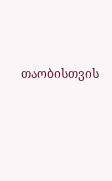თაობისთვის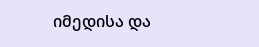იმედისა და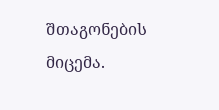შთაგონების მიცემა.